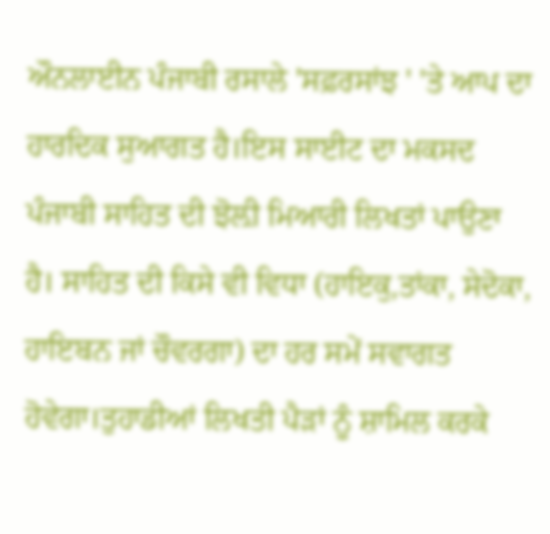ਔਨਲਾਈਨ ਪੰਜਾਬੀ ਰਸਾਲੇ 'ਸਫ਼ਰਸਾਂਝ ' 'ਤੇ ਆਪ ਦਾ ਹਾਰਦਿਕ ਸੁਆਗਤ ਹੈ।ਇਸ ਸਾਈਟ ਦਾ ਮਕਸਦ ਪੰਜਾਬੀ ਸਾਹਿਤ ਦੀ ਝੋਲ਼ੀ ਮਿਆਰੀ ਲਿਖਤਾਂ ਪਾਉਣਾ ਹੈ। ਸਾਹਿਤ ਦੀ ਕਿਸੇ ਵੀ ਵਿਧਾ (ਹਾਇਕੁ,ਤਾਂਕਾ, ਸੇਦੋਕਾ, ਹਾਇਬਨ ਜਾਂ ਚੌਵਰਗਾ) ਦਾ ਹਰ ਸਮੇਂ ਸਵਾਗਤ ਹੋਵੇਗਾ।ਤੁਹਾਡੀਆਂ ਲਿਖਤੀ ਪੈੜਾਂ ਨੂੰ ਸ਼ਾਮਿਲ ਕਰਕੇ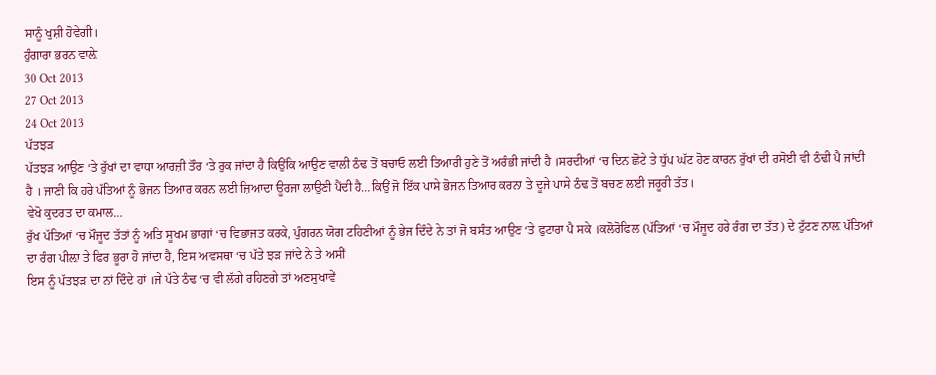ਸਾਨੂੰ ਖੁਸ਼ੀ ਹੋਵੇਗੀ।
ਹੁੰਗਾਰਾ ਭਰਨ ਵਾਲ਼ੇ
30 Oct 2013
27 Oct 2013
24 Oct 2013
ਪੱਤਝੜ
ਪੱਤਝੜ ਆਉਣ ‘ਤੇ ਰੁੱਖਾਂ ਦਾ ਵਾਧਾ ਆਰਜ਼ੀ ਤੌਰ ‘ਤੇ ਰੁਕ ਜਾਂਦਾ ਹੈ ਕਿਉਂਕਿ ਆਉਣ ਵਾਲੀ ਠੰਢ ਤੋਂ ਬਚਾਓ ਲਈ ਤਿਆਰੀ ਹੁਣੇ ਤੋਂ ਅਰੰਭੀ ਜਾਂਦੀ ਹੈ ।ਸਰਦੀਆਂ ‘ਚ ਦਿਨ ਛੋਟੇ ਤੇ ਧੁੱਪ ਘੱਟ ਹੋਣ ਕਾਰਨ ਰੁੱਖਾਂ ਦੀ ਰਸੋਈ ਵੀ ਠੰਢੀ ਪੈ ਜਾਂਦੀ ਹੈ । ਜਾਣੀ ਕਿ ਹਰੇ ਪੱਤਿਆਂ ਨੂੰ ਭੋਜਨ ਤਿਆਰ ਕਰਨ ਲਈ ਜ਼ਿਆਦਾ ਊਰਜਾ ਲਾਉਣੀ ਪੈਂਦੀ ਹੈ…ਕਿਉਂ ਜੋ ਇੱਕ ਪਾਸੇ ਭੋਜਨ ਤਿਆਰ ਕਰਨਾ ਤੇ ਦੂਜੇ ਪਾਸੇ ਠੰਢ ਤੋਂ ਬਚਣ ਲਈ ਜਰੂਰੀ ਤੱਤ।
ਵੇਖੋ ਕੁਦਰਤ ਦਾ ਕਮਾਲ…
ਰੁੱਖ ਪੱਤਿਆਂ ‘ਚ ਮੌਜੂਦ ਤੱਤਾਂ ਨੂੰ ਅਤਿ ਸੂਖਮ ਭਾਗਾਂ ‘ਚ ਵਿਭਾਜਤ ਕਰਕੇ, ਪੁੰਗਰਨ ਯੋਗ ਟਹਿਣੀਆਂ ਨੂੰ ਭੇਜ ਦਿੰਦੇ ਨੇ ਤਾਂ ਜੋ ਬਸੰਤ ਆਉਣ ‘ਤੇ ਫੁਟਾਰਾ ਪੈ ਸਕੇ ।ਕਲੋਰੋਫਿਲ (ਪੱਤਿਆਂ ‘ਚ ਮੌਜੂਦ ਹਰੇ ਰੰਗ ਦਾ ਤੱਤ) ਦੇ ਟੁੱਟਣ ਨਾਲ਼ ਪੱਤਿਆਂ ਦਾ ਰੰਗ ਪੀਲ਼ਾ ਤੇ ਫਿਰ ਭੂਰਾ ਹੋ ਜਾਂਦਾ ਹੈ, ਇਸ ਅਵਸਥਾ ‘ਚ ਪੱਤੇ ਝੜ ਜਾਂਦੇ ਨੇ ਤੇ ਅਸੀਂ
ਇਸ ਨੂੰ ਪੱਤਝੜ ਦਾ ਨਾਂ ਦਿੰਦੇ ਹਾਂ ।ਜੇ ਪੱਤੇ ਠੰਢ ‘ਚ ਵੀ ਲੱਗੇ ਰਹਿਣਗੇ ਤਾਂ ਅਣਸੁਖਾਵੇਂ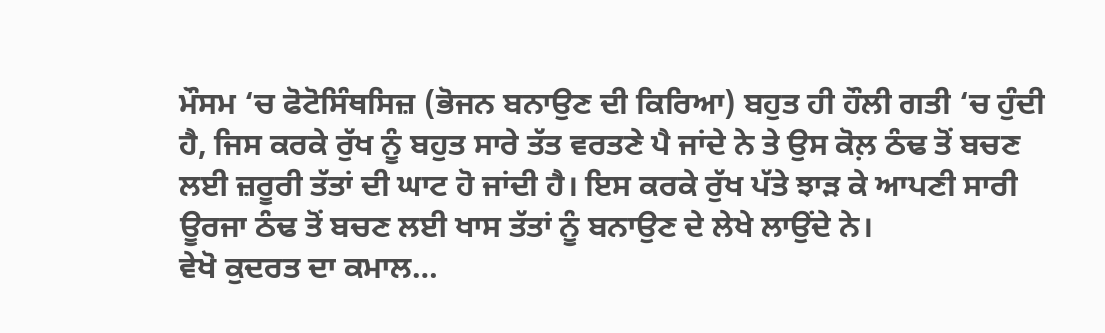ਮੌਸਮ ‘ਚ ਫੋਟੋਸਿੰਥਸਿਜ਼ (ਭੋਜਨ ਬਨਾਉਣ ਦੀ ਕਿਰਿਆ) ਬਹੁਤ ਹੀ ਹੌਲੀ ਗਤੀ ‘ਚ ਹੁੰਦੀ ਹੈ, ਜਿਸ ਕਰਕੇ ਰੁੱਖ ਨੂੰ ਬਹੁਤ ਸਾਰੇ ਤੱਤ ਵਰਤਣੇ ਪੈ ਜਾਂਦੇ ਨੇ ਤੇ ਉਸ ਕੋਲ਼ ਠੰਢ ਤੋਂ ਬਚਣ ਲਈ ਜ਼ਰੂਰੀ ਤੱਤਾਂ ਦੀ ਘਾਟ ਹੋ ਜਾਂਦੀ ਹੈ। ਇਸ ਕਰਕੇ ਰੁੱਖ ਪੱਤੇ ਝਾੜ ਕੇ ਆਪਣੀ ਸਾਰੀ ਊਰਜਾ ਠੰਢ ਤੋਂ ਬਚਣ ਲਈ ਖਾਸ ਤੱਤਾਂ ਨੂੰ ਬਨਾਉਣ ਦੇ ਲੇਖੇ ਲਾਉਂਦੇ ਨੇ।
ਵੇਖੋ ਕੁਦਰਤ ਦਾ ਕਮਾਲ…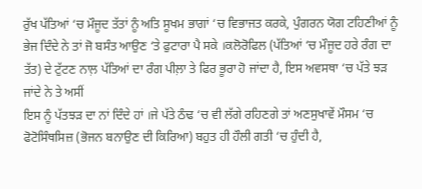ਰੁੱਖ ਪੱਤਿਆਂ ‘ਚ ਮੌਜੂਦ ਤੱਤਾਂ ਨੂੰ ਅਤਿ ਸੂਖਮ ਭਾਗਾਂ ‘ਚ ਵਿਭਾਜਤ ਕਰਕੇ, ਪੁੰਗਰਨ ਯੋਗ ਟਹਿਣੀਆਂ ਨੂੰ ਭੇਜ ਦਿੰਦੇ ਨੇ ਤਾਂ ਜੋ ਬਸੰਤ ਆਉਣ ‘ਤੇ ਫੁਟਾਰਾ ਪੈ ਸਕੇ ।ਕਲੋਰੋਫਿਲ (ਪੱਤਿਆਂ ‘ਚ ਮੌਜੂਦ ਹਰੇ ਰੰਗ ਦਾ ਤੱਤ) ਦੇ ਟੁੱਟਣ ਨਾਲ਼ ਪੱਤਿਆਂ ਦਾ ਰੰਗ ਪੀਲ਼ਾ ਤੇ ਫਿਰ ਭੂਰਾ ਹੋ ਜਾਂਦਾ ਹੈ, ਇਸ ਅਵਸਥਾ ‘ਚ ਪੱਤੇ ਝੜ ਜਾਂਦੇ ਨੇ ਤੇ ਅਸੀਂ
ਇਸ ਨੂੰ ਪੱਤਝੜ ਦਾ ਨਾਂ ਦਿੰਦੇ ਹਾਂ ।ਜੇ ਪੱਤੇ ਠੰਢ ‘ਚ ਵੀ ਲੱਗੇ ਰਹਿਣਗੇ ਤਾਂ ਅਣਸੁਖਾਵੇਂ ਮੌਸਮ ‘ਚ ਫੋਟੋਸਿੰਥਸਿਜ਼ (ਭੋਜਨ ਬਨਾਉਣ ਦੀ ਕਿਰਿਆ) ਬਹੁਤ ਹੀ ਹੌਲੀ ਗਤੀ ‘ਚ ਹੁੰਦੀ ਹੈ,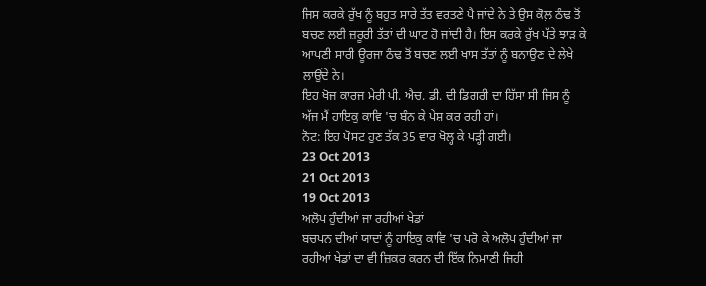ਜਿਸ ਕਰਕੇ ਰੁੱਖ ਨੂੰ ਬਹੁਤ ਸਾਰੇ ਤੱਤ ਵਰਤਣੇ ਪੈ ਜਾਂਦੇ ਨੇ ਤੇ ਉਸ ਕੋਲ਼ ਠੰਢ ਤੋਂ ਬਚਣ ਲਈ ਜ਼ਰੂਰੀ ਤੱਤਾਂ ਦੀ ਘਾਟ ਹੋ ਜਾਂਦੀ ਹੈ। ਇਸ ਕਰਕੇ ਰੁੱਖ ਪੱਤੇ ਝਾੜ ਕੇ ਆਪਣੀ ਸਾਰੀ ਊਰਜਾ ਠੰਢ ਤੋਂ ਬਚਣ ਲਈ ਖਾਸ ਤੱਤਾਂ ਨੂੰ ਬਨਾਉਣ ਦੇ ਲੇਖੇ ਲਾਉਂਦੇ ਨੇ।
ਇਹ ਖੋਜ ਕਾਰਜ ਮੇਰੀ ਪੀ. ਐਚ. ਡੀ. ਦੀ ਡਿਗਰੀ ਦਾ ਹਿੱਸਾ ਸੀ ਜਿਸ ਨੂੰ ਅੱਜ ਮੈਂ ਹਾਇਕੁ ਕਾਵਿ 'ਚ ਬੰਨ ਕੇ ਪੇਸ਼ ਕਰ ਰਹੀ ਹਾਂ।
ਨੋਟ: ਇਹ ਪੋਸਟ ਹੁਣ ਤੱਕ 35 ਵਾਰ ਖੋਲ੍ਹ ਕੇ ਪੜ੍ਹੀ ਗਈ।
23 Oct 2013
21 Oct 2013
19 Oct 2013
ਅਲੋਪ ਹੁੰਦੀਆਂ ਜਾ ਰਹੀਆਂ ਖੇਡਾਂ
ਬਚਪਨ ਦੀਆਂ ਯਾਦਾਂ ਨੂੰ ਹਾਇਕੁ ਕਾਵਿ 'ਚ ਪਰੋ ਕੇ ਅਲੋਪ ਹੁੰਦੀਆਂ ਜਾ ਰਹੀਆਂ ਖੇਡਾਂ ਦਾ ਵੀ ਜ਼ਿਕਰ ਕਰਨ ਦੀ ਇੱਕ ਨਿਮਾਣੀ ਜਿਹੀ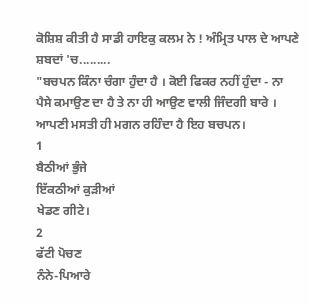ਕੋਸ਼ਿਸ਼ ਕੀਤੀ ਹੈ ਸਾਡੀ ਹਾਇਕੁ ਕਲਮ ਨੇ ! ਅੰਮ੍ਰਿਤ ਪਾਲ ਦੇ ਆਪਣੇ ਸ਼ਬਦਾਂ 'ਚ.........
"ਬਚਪਨ ਕਿੰਨਾ ਚੰਗਾ ਹੁੰਦਾ ਹੈ । ਕੋਈ ਫਿਕਰ ਨਹੀਂ ਹੁੰਦਾ - ਨਾ ਪੈਸੇ ਕਮਾਉਣ ਦਾ ਹੈ ਤੇ ਨਾ ਹੀ ਆਉਣ ਵਾਲੀ ਜਿੰਦਗੀ ਬਾਰੇ । ਆਪਣੀ ਮਸਤੀ ਹੀ ਮਗਨ ਰਹਿੰਦਾ ਹੈ ਇਹ ਬਚਪਨ।
1
ਬੈਠੀਆਂ ਭੁੰਜੇ
ਇੱਕਠੀਆਂ ਕੁੜੀਆਂ
ਖੇਡਣ ਗੀਟੇ।
2
ਫੱਟੀ ਪੋਚਣ
ਨੰਨੇ-ਪਿਆਰੇ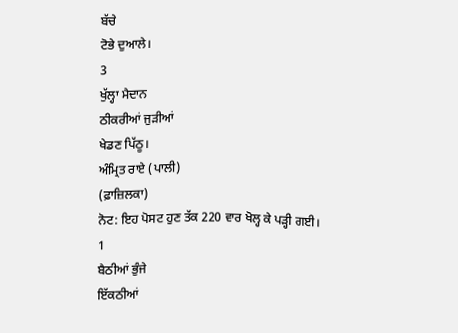ਬੱਚੇ
ਟੋਭੇ ਦੁਆਲੇ।
3
ਖੁੱਲ੍ਹਾ ਮੈਦਾਨ
ਠੀਕਰੀਆਂ ਜੁੜੀਆਂ
ਖੇਡਣ ਪਿੱਠੂ।
ਅੰਮ੍ਰਿਤ ਰਾਏ (ਪਾਲੀ)
(ਫ਼ਾਜ਼ਿਲਕਾ)
ਨੋਟ: ਇਹ ਪੋਸਟ ਹੁਣ ਤੱਕ 220 ਵਾਰ ਖੋਲ੍ਹ ਕੇ ਪੜ੍ਹੀ ਗਈ।
1
ਬੈਠੀਆਂ ਭੁੰਜੇ
ਇੱਕਠੀਆਂ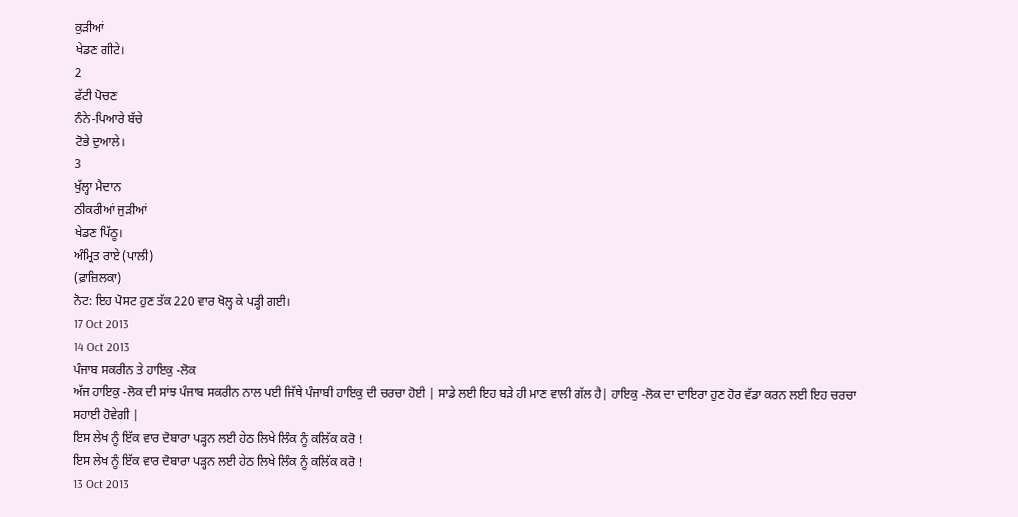ਕੁੜੀਆਂ
ਖੇਡਣ ਗੀਟੇ।
2
ਫੱਟੀ ਪੋਚਣ
ਨੰਨੇ-ਪਿਆਰੇ ਬੱਚੇ
ਟੋਭੇ ਦੁਆਲੇ।
3
ਖੁੱਲ੍ਹਾ ਮੈਦਾਨ
ਠੀਕਰੀਆਂ ਜੁੜੀਆਂ
ਖੇਡਣ ਪਿੱਠੂ।
ਅੰਮ੍ਰਿਤ ਰਾਏ (ਪਾਲੀ)
(ਫ਼ਾਜ਼ਿਲਕਾ)
ਨੋਟ: ਇਹ ਪੋਸਟ ਹੁਣ ਤੱਕ 220 ਵਾਰ ਖੋਲ੍ਹ ਕੇ ਪੜ੍ਹੀ ਗਈ।
17 Oct 2013
14 Oct 2013
ਪੰਜਾਬ ਸਕਰੀਨ ਤੇ ਹਾਇਕੁ -ਲੋਕ
ਅੱਜ ਹਾਇਕੁ -ਲੋਕ ਦੀ ਸਾਂਝ ਪੰਜਾਬ ਸਕਰੀਨ ਨਾਲ ਪਈ ਜਿੱਥੇ ਪੰਜਾਬੀ ਹਾਇਕੁ ਦੀ ਚਰਚਾ ਹੋਈ | ਸਾਡੇ ਲਈ ਇਹ ਬੜੇ ਹੀ ਮਾਣ ਵਾਲੀ ਗੱਲ ਹੈ| ਹਾਇਕੁ -ਲੋਕ ਦਾ ਦਾਇਰਾ ਹੁਣ ਹੋਰ ਵੱਡਾ ਕਰਨ ਲਈ ਇਹ ਚਰਚਾ ਸਹਾਈ ਹੋਵੇਗੀ |
ਇਸ ਲੇਖ ਨੂੰ ਇੱਕ ਵਾਰ ਦੋਬਾਰਾ ਪੜ੍ਹਨ ਲਈ ਹੇਠ ਲਿਖੇ ਲਿੰਕ ਨੂੰ ਕਲਿੱਕ ਕਰੋ !
ਇਸ ਲੇਖ ਨੂੰ ਇੱਕ ਵਾਰ ਦੋਬਾਰਾ ਪੜ੍ਹਨ ਲਈ ਹੇਠ ਲਿਖੇ ਲਿੰਕ ਨੂੰ ਕਲਿੱਕ ਕਰੋ !
13 Oct 2013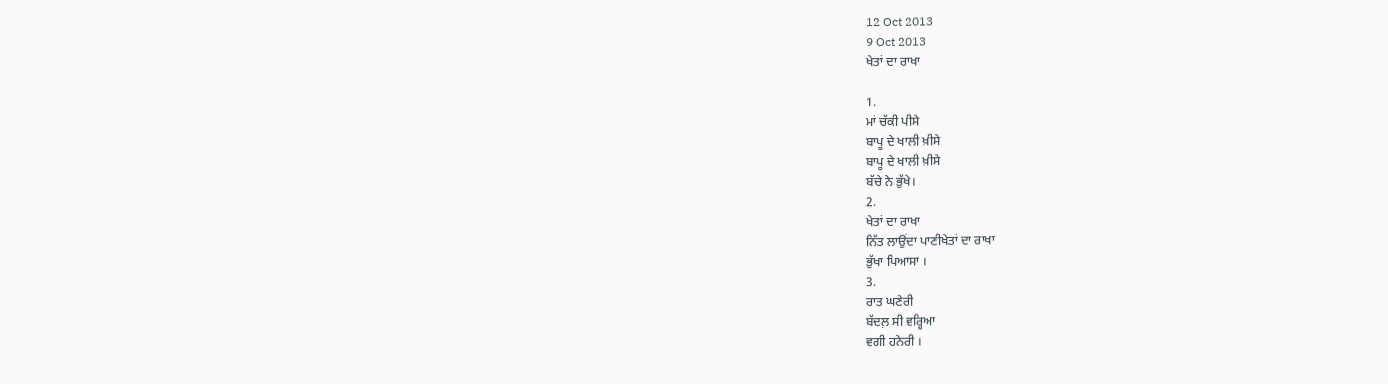12 Oct 2013
9 Oct 2013
ਖੇਤਾਂ ਦਾ ਰਾਖਾ

1.
ਮਾਂ ਚੱਕੀ ਪੀਸੇ
ਬਾਪੂ ਦੇ ਖਾਲੀ ਖ਼ੀਸੇ
ਬਾਪੂ ਦੇ ਖਾਲੀ ਖ਼ੀਸੇ
ਬੱਚੇ ਨੇ ਭੁੱਖੇ।
2.
ਖੇਤਾਂ ਦਾ ਰਾਖਾ
ਨਿੱਤ ਲਾਉਂਦਾ ਪਾਣੀਖੇਤਾਂ ਦਾ ਰਾਖਾ
ਭੁੱਖਾ ਪਿਆਸਾ ।
3.
ਰਾਤ ਘਣੇਰੀ
ਬੱਦਲ਼ ਸੀ ਵਰ੍ਹਿਆ
ਵਗੀ ਹਨੇਰੀ ।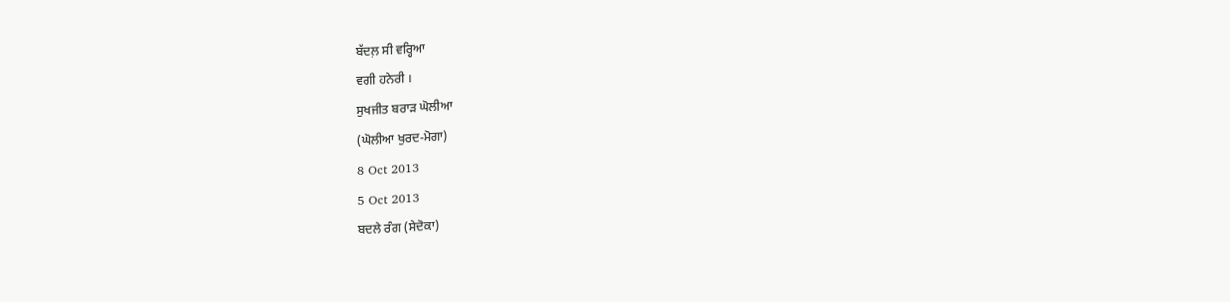ਬੱਦਲ਼ ਸੀ ਵਰ੍ਹਿਆ
ਵਗੀ ਹਨੇਰੀ ।
ਸੁਖਜੀਤ ਬਰਾੜ ਘੋਲੀਆ
(ਘੋਲੀਆ ਖੁਰਦ-ਮੋਗਾ)
8 Oct 2013
5 Oct 2013
ਬਦਲੇ ਰੰਗ (ਸੇਦੋਕਾ)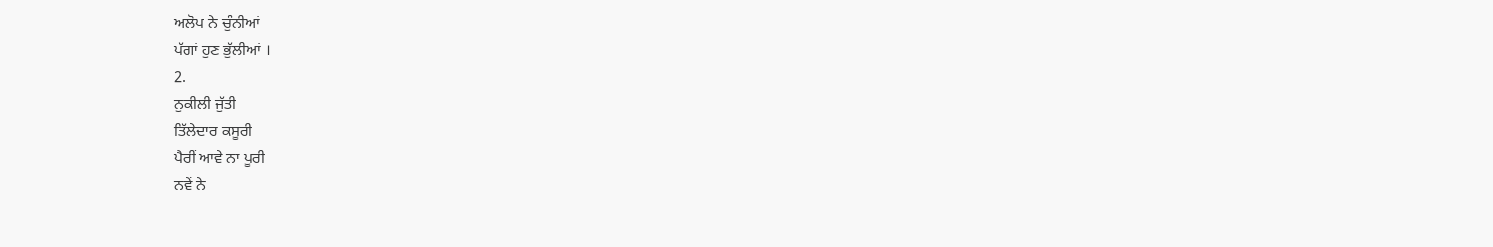ਅਲੋਪ ਨੇ ਚੁੰਨੀਆਂ
ਪੱਗਾਂ ਹੁਣ ਭੁੱਲੀਆਂ ।
2.
ਨੁਕੀਲੀ ਜੁੱਤੀ
ਤਿੱਲੇਦਾਰ ਕਸੂਰੀ
ਪੈਰੀਂ ਆਵੇ ਨਾ ਪੂਰੀ
ਨਵੇਂ ਨੇ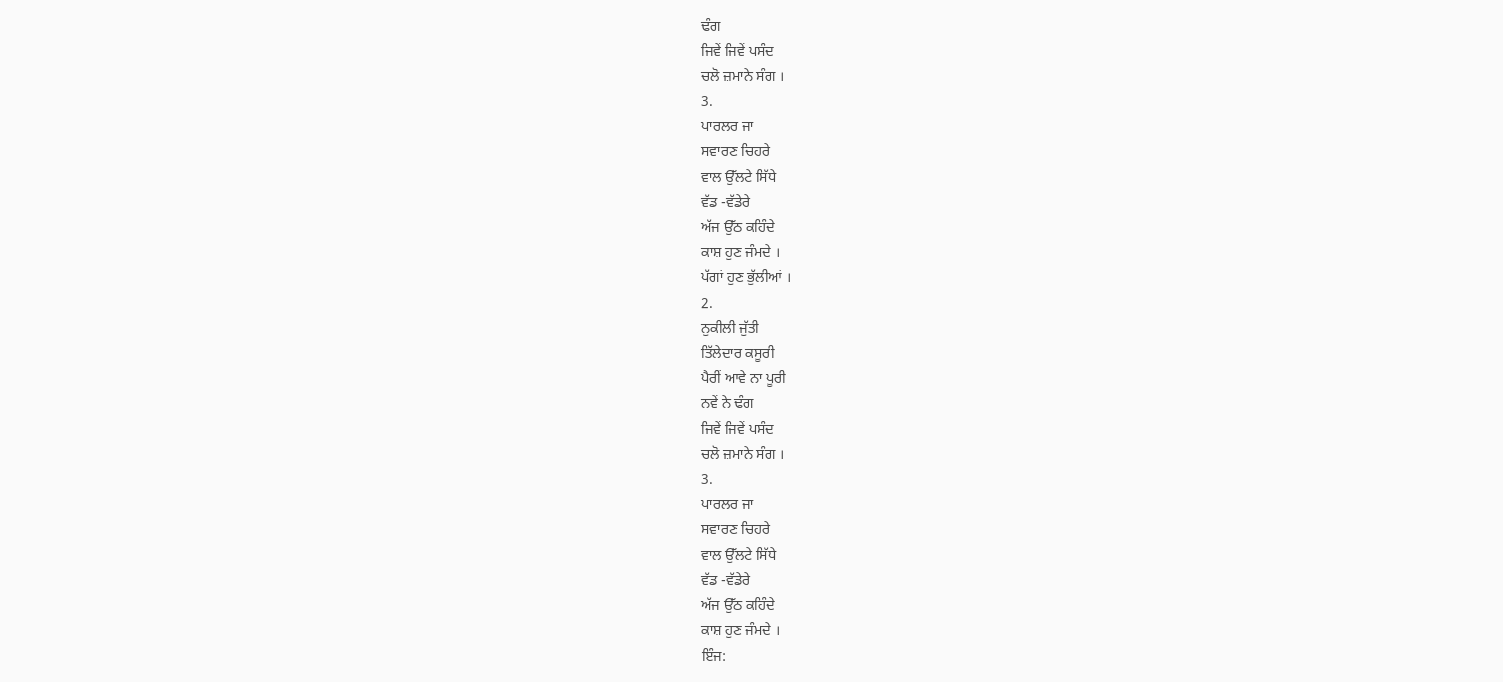ਢੰਗ
ਜਿਵੇਂ ਜਿਵੇਂ ਪਸੰਦ
ਚਲੋ ਜ਼ਮਾਨੇ ਸੰਗ ।
3.
ਪਾਰਲਰ ਜਾ
ਸਵਾਰਣ ਚਿਹਰੇ
ਵਾਲ ਉੱਲਟੇ ਸਿੱਧੇ
ਵੱਡ -ਵੱਡੇਰੇ
ਅੱਜ ਉੱਠ ਕਹਿੰਦੇ
ਕਾਸ਼ ਹੁਣ ਜੰਮਦੇ ।
ਪੱਗਾਂ ਹੁਣ ਭੁੱਲੀਆਂ ।
2.
ਨੁਕੀਲੀ ਜੁੱਤੀ
ਤਿੱਲੇਦਾਰ ਕਸੂਰੀ
ਪੈਰੀਂ ਆਵੇ ਨਾ ਪੂਰੀ
ਨਵੇਂ ਨੇ ਢੰਗ
ਜਿਵੇਂ ਜਿਵੇਂ ਪਸੰਦ
ਚਲੋ ਜ਼ਮਾਨੇ ਸੰਗ ।
3.
ਪਾਰਲਰ ਜਾ
ਸਵਾਰਣ ਚਿਹਰੇ
ਵਾਲ ਉੱਲਟੇ ਸਿੱਧੇ
ਵੱਡ -ਵੱਡੇਰੇ
ਅੱਜ ਉੱਠ ਕਹਿੰਦੇ
ਕਾਸ਼ ਹੁਣ ਜੰਮਦੇ ।
ਇੰਜ: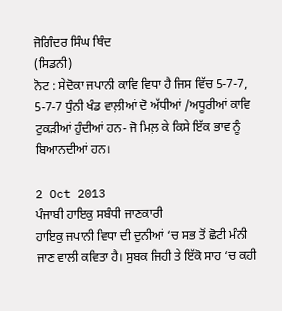ਜੋਗਿੰਦਰ ਸਿੰਘ ਥਿੰਦ
(ਸਿਡਨੀ)
ਨੋਟ : ਸੇਦੋਕਾ ਜਪਾਨੀ ਕਾਵਿ ਵਿਧਾ ਹੈ ਜਿਸ ਵਿੱਚ 5-7-7, 5-7-7 ਧੁੰਨੀ ਖੰਡ ਵਾਲ਼ੀਆਂ ਦੋ ਅੱਧੀਆਂ /ਅਧੂਰੀਆਂ ਕਾਵਿ ਟੁਕੜੀਆਂ ਹੁੰਦੀਆਂ ਹਨ- ਜੋ ਮਿਲ਼ ਕੇ ਕਿਸੇ ਇੱਕ ਭਾਵ ਨੂੰ ਬਿਆਨਦੀਆਂ ਹਨ।

2 Oct 2013
ਪੰਜਾਬੀ ਹਾਇਕੁ ਸਬੰਧੀ ਜਾਣਕਾਰੀ
ਹਾਇਕੁ ਜਪਾਨੀ ਵਿਧਾ ਦੀ ਦੁਨੀਆਂ ‘ਚ ਸਭ ਤੋਂ ਛੋਟੀ ਮੰਨੀ ਜਾਣ ਵਾਲੀ ਕਵਿਤਾ ਹੈ। ਸੁਬਕ ਜਿਹੀ ਤੇ ਇੱਕੋ ਸਾਹ ‘ਚ ਕਹੀ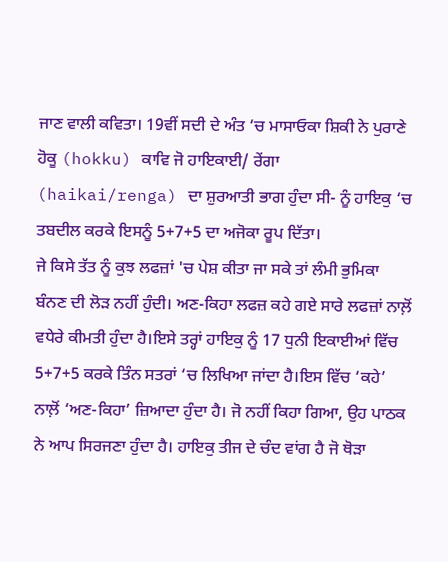ਜਾਣ ਵਾਲੀ ਕਵਿਤਾ। 19ਵੀਂ ਸਦੀ ਦੇ ਅੰਤ ‘ਚ ਮਾਸਾਓਕਾ ਸ਼ਿਕੀ ਨੇ ਪੁਰਾਣੇ ਹੋਕੂ (hokku) ਕਾਵਿ ਜੋ ਹਾਇਕਾਈ/ ਰੇਂਗਾ (haikai/renga) ਦਾ ਸ਼ੁਰਆਤੀ ਭਾਗ ਹੁੰਦਾ ਸੀ- ਨੂੰ ਹਾਇਕੁ ‘ਚ ਤਬਦੀਲ ਕਰਕੇ ਇਸਨੂੰ 5+7+5 ਦਾ ਅਜੋਕਾ ਰੂਪ ਦਿੱਤਾ।
ਜੇ ਕਿਸੇ ਤੱਤ ਨੂੰ ਕੁਝ ਲਫਜ਼ਾਂ 'ਚ ਪੇਸ਼ ਕੀਤਾ ਜਾ ਸਕੇ ਤਾਂ ਲੰਮੀ ਭੁਮਿਕਾ ਬੰਨਣ ਦੀ ਲੋੜ ਨਹੀਂ ਹੁੰਦੀ। ਅਣ-ਕਿਹਾ ਲਫਜ਼ ਕਹੇ ਗਏ ਸਾਰੇ ਲਫਜ਼ਾਂ ਨਾਲ਼ੋਂ ਵਧੇਰੇ ਕੀਮਤੀ ਹੁੰਦਾ ਹੈ।ਇਸੇ ਤਰ੍ਹਾਂ ਹਾਇਕੁ ਨੂੰ 17 ਧੁਨੀ ਇਕਾਈਆਂ ਵਿੱਚ 5+7+5 ਕਰਕੇ ਤਿੰਨ ਸਤਰਾਂ ‘ਚ ਲਿਖਿਆ ਜਾਂਦਾ ਹੈ।ਇਸ ਵਿੱਚ ‘ਕਹੇ’ ਨਾਲ਼ੋਂ ‘ਅਣ-ਕਿਹਾ’ ਜ਼ਿਆਦਾ ਹੁੰਦਾ ਹੈ। ਜੋ ਨਹੀਂ ਕਿਹਾ ਗਿਆ, ਉਹ ਪਾਠਕ ਨੇ ਆਪ ਸਿਰਜਣਾ ਹੁੰਦਾ ਹੈ। ਹਾਇਕੁ ਤੀਜ ਦੇ ਚੰਦ ਵਾਂਗ ਹੈ ਜੋ ਥੋੜਾ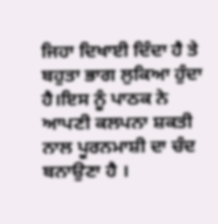ਜਿਹਾ ਦਿਖਾਈ ਦਿੰਦਾ ਹੈ ਤੇ ਬਹੁਤਾ ਭਾਗ ਲੁਕਿਆ ਹੁੰਦਾ ਹੈ।ਇਸ ਨੂੰ ਪਾਠਕ ਨੇ ਆਪਣੀ ਕਲਪਨਾ ਸ਼ਕਤੀ ਨਾਲ ਪੂਰਨਮਾਸ਼ੀ ਦਾ ਚੰਦ ਬਨਾਉਣਾ ਹੈ ।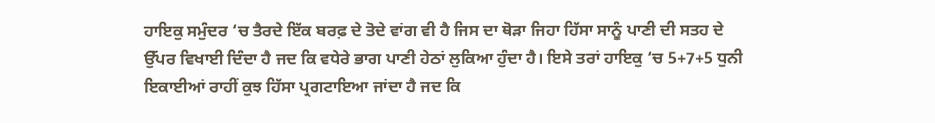ਹਾਇਕੁ ਸਮੁੰਦਰ ‘ਚ ਤੈਰਦੇ ਇੱਕ ਬਰਫ਼ ਦੇ ਤੋਦੇ ਵਾਂਗ ਵੀ ਹੈ ਜਿਸ ਦਾ ਥੋੜਾ ਜਿਹਾ ਹਿੱਸਾ ਸਾਨੂੰ ਪਾਣੀ ਦੀ ਸਤਹ ਦੇ ਉੱਪਰ ਵਿਖਾਈ ਦਿੰਦਾ ਹੈ ਜਦ ਕਿ ਵਧੇਰੇ ਭਾਗ ਪਾਣੀ ਹੇਠਾਂ ਲੁਕਿਆ ਹੁੰਦਾ ਹੈ। ਇਸੇ ਤਰਾਂ ਹਾਇਕੁ ‘ਚ 5+7+5 ਧੁਨੀ ਇਕਾਈਆਂ ਰਾਹੀਂ ਕੁਝ ਹਿੱਸਾ ਪ੍ਰਗਟਾਇਆ ਜਾਂਦਾ ਹੈ ਜਦ ਕਿ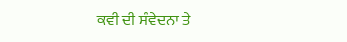ਕਵੀ ਦੀ ਸੰਵੇਦਨਾ ਤੇ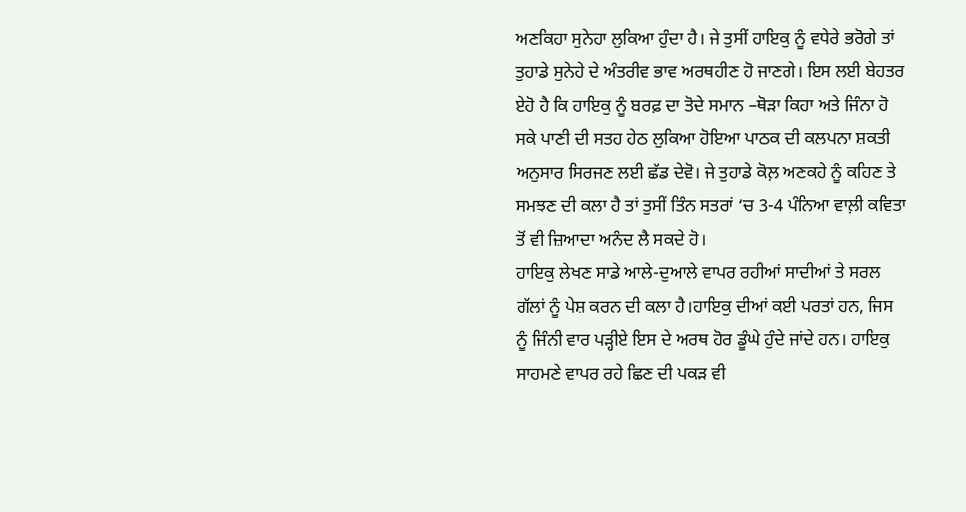ਅਣਕਿਹਾ ਸੁਨੇਹਾ ਲੁਕਿਆ ਹੁੰਦਾ ਹੈ। ਜੇ ਤੁਸੀਂ ਹਾਇਕੁ ਨੂੰ ਵਧੇਰੇ ਭਰੋਗੇ ਤਾਂ ਤੁਹਾਡੇ ਸੁਨੇਹੇ ਦੇ ਅੰਤਰੀਵ ਭਾਵ ਅਰਥਹੀਣ ਹੋ ਜਾਣਗੇ। ਇਸ ਲਈ ਬੇਹਤਰ ਏਹੋ ਹੈ ਕਿ ਹਾਇਕੁ ਨੂੰ ਬਰਫ਼ ਦਾ ਤੋਦੇ ਸਮਾਨ –ਥੋੜਾ ਕਿਹਾ ਅਤੇ ਜਿੰਨਾ ਹੋ ਸਕੇ ਪਾਣੀ ਦੀ ਸਤਹ ਹੇਠ ਲੁਕਿਆ ਹੋਇਆ ਪਾਠਕ ਦੀ ਕਲਪਨਾ ਸ਼ਕਤੀ ਅਨੁਸਾਰ ਸਿਰਜਣ ਲਈ ਛੱਡ ਦੇਵੋ। ਜੇ ਤੁਹਾਡੇ ਕੋਲ਼ ਅਣਕਹੇ ਨੂੰ ਕਹਿਣ ਤੇ ਸਮਝਣ ਦੀ ਕਲਾ ਹੈ ਤਾਂ ਤੁਸੀਂ ਤਿੰਨ ਸਤਰਾਂ ‘ਚ 3-4 ਪੰਨਿਆ ਵਾਲ਼ੀ ਕਵਿਤਾ ਤੋਂ ਵੀ ਜ਼ਿਆਦਾ ਅਨੰਦ ਲੈ ਸਕਦੇ ਹੋ।
ਹਾਇਕੁ ਲੇਖਣ ਸਾਡੇ ਆਲੇ-ਦੁਆਲੇ ਵਾਪਰ ਰਹੀਆਂ ਸਾਦੀਆਂ ਤੇ ਸਰਲ ਗੱਲਾਂ ਨੂੰ ਪੇਸ਼ ਕਰਨ ਦੀ ਕਲਾ ਹੈ।ਹਾਇਕੁ ਦੀਆਂ ਕਈ ਪਰਤਾਂ ਹਨ, ਜਿਸ ਨੂੰ ਜਿੰਨੀ ਵਾਰ ਪੜ੍ਹੀਏ ਇਸ ਦੇ ਅਰਥ ਹੋਰ ਡੂੰਘੇ ਹੁੰਦੇ ਜਾਂਦੇ ਹਨ। ਹਾਇਕੁ ਸਾਹਮਣੇ ਵਾਪਰ ਰਹੇ ਛਿਣ ਦੀ ਪਕੜ ਵੀ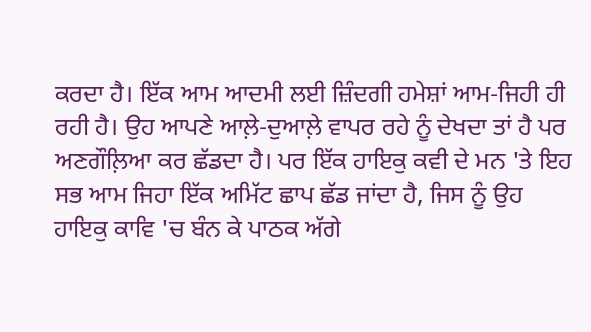ਕਰਦਾ ਹੈ। ਇੱਕ ਆਮ ਆਦਮੀ ਲਈ ਜ਼ਿੰਦਗੀ ਹਮੇਸ਼ਾਂ ਆਮ-ਜਿਹੀ ਹੀ ਰਹੀ ਹੈ। ਉਹ ਆਪਣੇ ਆਲ਼ੇ-ਦੁਆਲ਼ੇ ਵਾਪਰ ਰਹੇ ਨੂੰ ਦੇਖਦਾ ਤਾਂ ਹੈ ਪਰ ਅਣਗੌਲ਼ਿਆ ਕਰ ਛੱਡਦਾ ਹੈ। ਪਰ ਇੱਕ ਹਾਇਕੁ ਕਵੀ ਦੇ ਮਨ 'ਤੇ ਇਹ ਸਭ ਆਮ ਜਿਹਾ ਇੱਕ ਅਮਿੱਟ ਛਾਪ ਛੱਡ ਜਾਂਦਾ ਹੈ, ਜਿਸ ਨੂੰ ਉਹ ਹਾਇਕੁ ਕਾਵਿ 'ਚ ਬੰਨ ਕੇ ਪਾਠਕ ਅੱਗੇ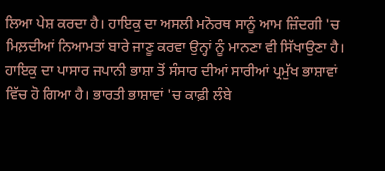ਲਿਆ ਪੇਸ਼ ਕਰਦਾ ਹੈ। ਹਾਇਕੁ ਦਾ ਅਸਲੀ ਮਨੋਰਥ ਸਾਨੂੰ ਆਮ ਜ਼ਿੰਦਗੀ 'ਚ ਮਿਲ਼ਦੀਆਂ ਨਿਆਮਤਾਂ ਬਾਰੇ ਜਾਣੂ ਕਰਵਾ ਉਨ੍ਹਾਂ ਨੂੰ ਮਾਨਣਾ ਵੀ ਸਿੱਖਾਉਣਾ ਹੈ।
ਹਾਇਕੁ ਦਾ ਪਾਸਾਰ ਜਪਾਨੀ ਭਾਸ਼ਾ ਤੋਂ ਸੰਸਾਰ ਦੀਆਂ ਸਾਰੀਆਂ ਪ੍ਰਮੁੱਖ ਭਾਸ਼ਾਵਾਂ ਵਿੱਚ ਹੋ ਗਿਆ ਹੈ। ਭਾਰਤੀ ਭਾਸ਼ਾਵਾਂ 'ਚ ਕਾਫ਼ੀ ਲੰਬੇ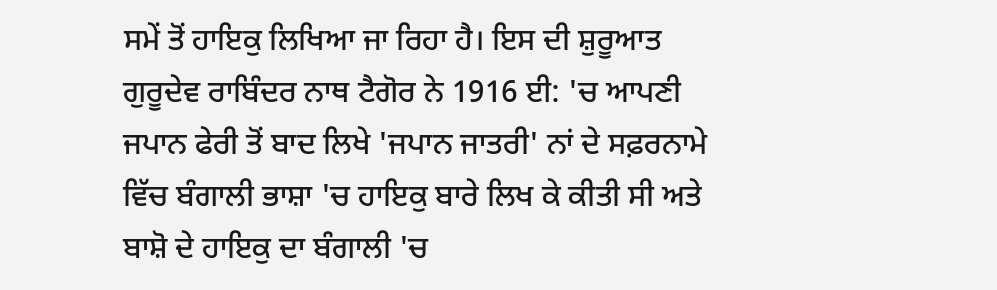ਸਮੇਂ ਤੋਂ ਹਾਇਕੁ ਲਿਖਿਆ ਜਾ ਰਿਹਾ ਹੈ। ਇਸ ਦੀ ਸ਼ੁਰੂਆਤ ਗੁਰੂਦੇਵ ਰਾਬਿੰਦਰ ਨਾਥ ਟੈਗੋਰ ਨੇ 1916 ਈ: 'ਚ ਆਪਣੀ ਜਪਾਨ ਫੇਰੀ ਤੋਂ ਬਾਦ ਲਿਖੇ 'ਜਪਾਨ ਜਾਤਰੀ' ਨਾਂ ਦੇ ਸਫ਼ਰਨਾਮੇ ਵਿੱਚ ਬੰਗਾਲੀ ਭਾਸ਼ਾ 'ਚ ਹਾਇਕੁ ਬਾਰੇ ਲਿਖ ਕੇ ਕੀਤੀ ਸੀ ਅਤੇ ਬਾਸ਼ੋ ਦੇ ਹਾਇਕੁ ਦਾ ਬੰਗਾਲੀ 'ਚ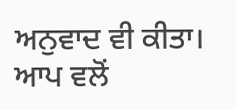ਅਨੁਵਾਦ ਵੀ ਕੀਤਾ। ਆਪ ਵਲੋਂ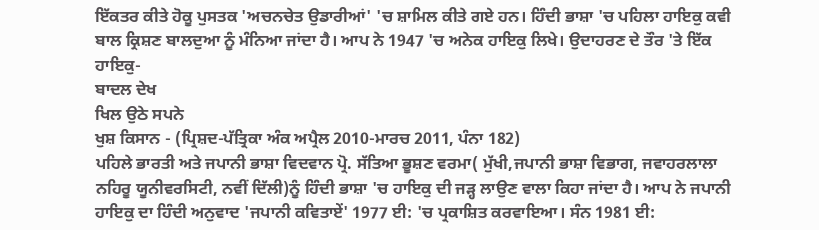ਇੱਕਤਰ ਕੀਤੇ ਹੋਕੂ ਪੁਸਤਕ 'ਅਚਨਚੇਤ ਉਡਾਰੀਆਂ' 'ਚ ਸ਼ਾਮਿਲ ਕੀਤੇ ਗਏ ਹਨ। ਹਿੰਦੀ ਭਾਸ਼ਾ 'ਚ ਪਹਿਲਾ ਹਾਇਕੁ ਕਵੀ ਬਾਲ ਕ੍ਰਿਸ਼ਣ ਬਾਲਦੁਆ ਨੂੰ ਮੰਨਿਆ ਜਾਂਦਾ ਹੈ। ਆਪ ਨੇ 1947 'ਚ ਅਨੇਕ ਹਾਇਕੁ ਲਿਖੇ। ਉਦਾਹਰਣ ਦੇ ਤੌਰ 'ਤੇ ਇੱਕ ਹਾਇਕੁ-
ਬਾਦਲ ਦੇਖ
ਖਿਲ ਉਠੇ ਸਪਨੇ
ਖੁਸ਼ ਕਿਸਾਨ - (ਪ੍ਰਿਸ਼ਦ-ਪੱਤ੍ਰਿਕਾ ਅੰਕ ਅਪ੍ਰੈਲ 2010-ਮਾਰਚ 2011, ਪੰਨਾ 182)
ਪਹਿਲੇ ਭਾਰਤੀ ਅਤੇ ਜਪਾਨੀ ਭਾਸ਼ਾ ਵਿਦਵਾਨ ਪ੍ਰੋ. ਸੱਤਿਆ ਭੂਸ਼ਣ ਵਰਮਾ( ਮੁੱਖੀ,ਜਪਾਨੀ ਭਾਸ਼ਾ ਵਿਭਾਗ, ਜਵਾਹਰਲਾਲਾ ਨਹਿਰੂ ਯੂਨੀਵਰਸਿਟੀ, ਨਵੀਂ ਦਿੱਲੀ)ਨੂੰ ਹਿੰਦੀ ਭਾਸ਼ਾ 'ਚ ਹਾਇਕੁ ਦੀ ਜੜ੍ਹ ਲਾਉਣ ਵਾਲਾ ਕਿਹਾ ਜਾਂਦਾ ਹੈ। ਆਪ ਨੇ ਜਪਾਨੀ ਹਾਇਕੁ ਦਾ ਹਿੰਦੀ ਅਨੁਵਾਦ 'ਜਪਾਨੀ ਕਵਿਤਾਏਂ' 1977 ਈ: 'ਚ ਪ੍ਰਕਾਸ਼ਿਤ ਕਰਵਾਇਆ। ਸੰਨ 1981 ਈ: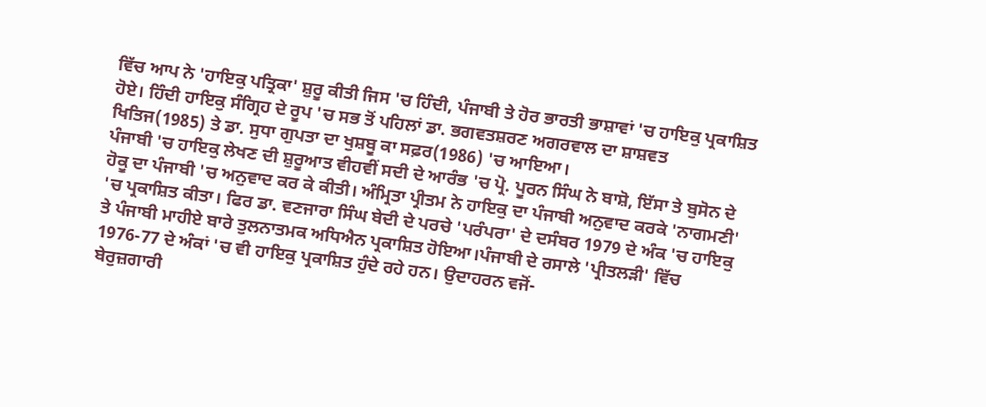ਵਿੱਚ ਆਪ ਨੇ 'ਹਾਇਕੁ ਪਤ੍ਰਿਕਾ' ਸ਼ੁਰੂ ਕੀਤੀ ਜਿਸ 'ਚ ਹਿੰਦੀ, ਪੰਜਾਬੀ ਤੇ ਹੋਰ ਭਾਰਤੀ ਭਾਸ਼ਾਵਾਂ 'ਚ ਹਾਇਕੁ ਪ੍ਰਕਾਸ਼ਿਤ ਹੋਏ। ਹਿੰਦੀ ਹਾਇਕੁ ਸੰਗ੍ਰਿਹ ਦੇ ਰੂਪ 'ਚ ਸਭ ਤੋਂ ਪਹਿਲਾਂ ਡਾ. ਭਗਵਤਸ਼ਰਣ ਅਗਰਵਾਲ ਦਾ ਸ਼ਾਸ਼ਵਤ ਖਿਤਿਜ(1985) ਤੇ ਡਾ. ਸੁਧਾ ਗੁਪਤਾ ਦਾ ਖੁਸ਼ਬੂ ਕਾ ਸਫ਼ਰ(1986) 'ਚ ਆਇਆ।
ਪੰਜਾਬੀ 'ਚ ਹਾਇਕੁ ਲੇਖਣ ਦੀ ਸ਼ੁਰੂਆਤ ਵੀਹਵੀਂ ਸਦੀ ਦੇ ਆਰੰਭ 'ਚ ਪ੍ਰੋ. ਪੂਰਨ ਸਿੰਘ ਨੇ ਬਾਸ਼ੋ, ਇੱਸਾ ਤੇ ਬੁਸੋਨ ਦੇ ਹੋਕੂ ਦਾ ਪੰਜਾਬੀ 'ਚ ਅਨੁਵਾਦ ਕਰ ਕੇ ਕੀਤੀ। ਅੰਮ੍ਰਿਤਾ ਪ੍ਰੀਤਮ ਨੇ ਹਾਇਕੁ ਦਾ ਪੰਜਾਬੀ ਅਨੁਵਾਦ ਕਰਕੇ 'ਨਾਗਮਣੀ' 'ਚ ਪ੍ਰਕਾਸ਼ਿਤ ਕੀਤਾ। ਫਿਰ ਡਾ. ਵਣਜਾਰਾ ਸਿੰਘ ਬੇਦੀ ਦੇ ਪਰਚੇ 'ਪਰੰਪਰਾ' ਦੇ ਦਸੰਬਰ 1979 ਦੇ ਅੰਕ 'ਚ ਹਾਇਕੁ ਤੇ ਪੰਜਾਬੀ ਮਾਹੀਏ ਬਾਰੇ ਤੁਲਨਾਤਮਕ ਅਧਿਐਨ ਪ੍ਰਕਾਸ਼ਿਤ ਹੋਇਆ।ਪੰਜਾਬੀ ਦੇ ਰਸਾਲੇ 'ਪ੍ਰੀਤਲੜੀ' ਵਿੱਚ 1976-77 ਦੇ ਅੰਕਾਂ 'ਚ ਵੀ ਹਾਇਕੁ ਪ੍ਰਕਾਸ਼ਿਤ ਹੁੰਦੇ ਰਹੇ ਹਨ। ਉਦਾਹਰਨ ਵਜੋਂ-
ਬੇਰੁਜ਼ਗਾਰੀ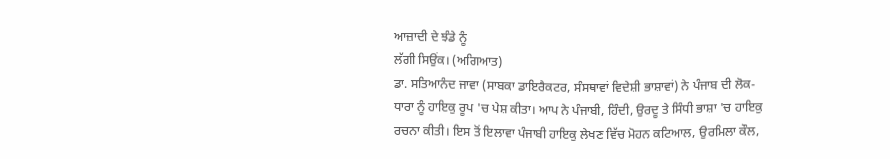ਆਜ਼ਾਦੀ ਦੇ ਝੰਡੇ ਨੂੰ
ਲੱਗੀ ਸਿਉਂਕ। (ਅਗਿਆਤ)
ਡਾ. ਸਤਿਆਨੰਦ ਜਾਵਾ (ਸਾਬਕਾ ਡਾਇਰੈਕਟਰ, ਸੰਸਥਾਵਾਂ ਵਿਦੇਸ਼ੀ ਭਾਸ਼ਾਵਾਂ) ਨੇ ਪੰਜਾਬ ਦੀ ਲੋਕ-ਧਾਰਾ ਨੂੰ ਹਾਇਕੁ ਰੂਪ 'ਚ ਪੇਸ਼ ਕੀਤਾ। ਆਪ ਨੇ ਪੰਜਾਬੀ, ਹਿੰਦੀ, ਉਰਦੂ ਤੇ ਸਿੰਧੀ ਭਾਸ਼ਾ 'ਚ ਹਾਇਕੁ ਰਚਨਾ ਕੀਤੀ। ਇਸ ਤੋਂ ਇਲਾਵਾ ਪੰਜਾਬੀ ਹਾਇਕੁ ਲੇਖਣ ਵਿੱਚ ਮੋਹਨ ਕਟਿਆਲ, ਉਰਮਿਲਾ ਕੌਲ,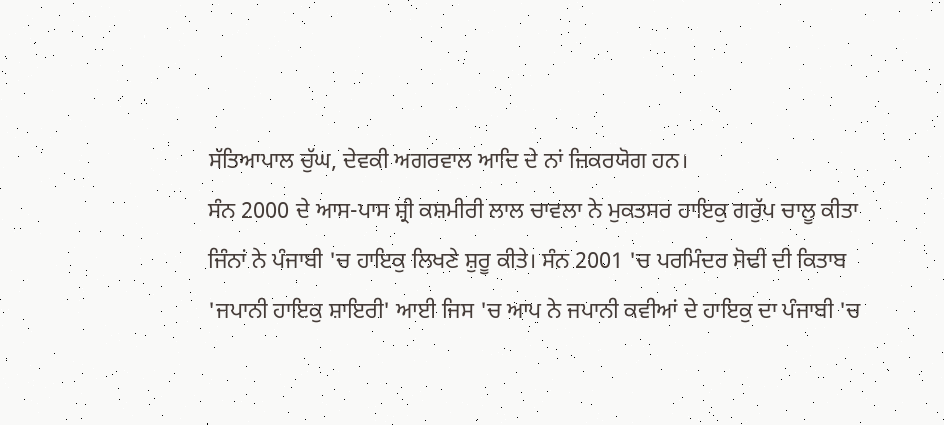ਸੱਤਿਆਪਾਲ ਚੁੱਘ, ਦੇਵਕੀ ਅਗਰਵਾਲ ਆਦਿ ਦੇ ਨਾਂ ਜ਼ਿਕਰਯੋਗ ਹਨ।
ਸੰਨ 2000 ਦੇ ਆਸ-ਪਾਸ ਸ਼੍ਰੀ ਕਸ਼ਮੀਰੀ ਲਾਲ ਚਾਵਲਾ ਨੇ ਮੁਕਤਸਰ ਹਾਇਕੁ ਗਰੁੱਪ ਚਾਲੂ ਕੀਤਾ ਜਿੰਨਾਂ ਨੇ ਪੰਜਾਬੀ 'ਚ ਹਾਇਕੁ ਲਿਖਣੇ ਸ਼ੁਰੂ ਕੀਤੇ। ਸੰਨ 2001 'ਚ ਪਰਮਿੰਦਰ ਸੋਢੀ ਦੀ ਕਿਤਾਬ 'ਜਪਾਨੀ ਹਾਇਕੁ ਸ਼ਾਇਰੀ' ਆਈ ਜਿਸ 'ਚ ਆਪ ਨੇ ਜਪਾਨੀ ਕਵੀਆਂ ਦੇ ਹਾਇਕੁ ਦਾ ਪੰਜਾਬੀ 'ਚ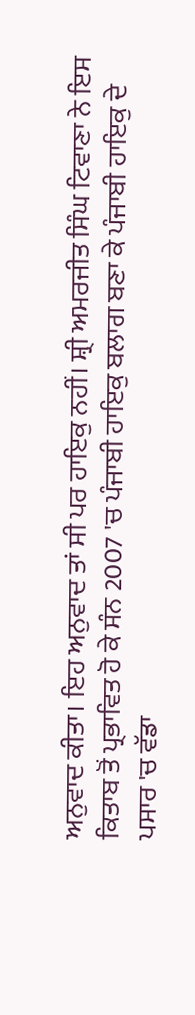ਅਨੁਵਾਦ ਕੀਤਾ। ਇਹ ਅਨੁਵਾਦ ਤਾਂ ਸੀ ਪਰ ਹਾਇਕੁ ਨਹੀਂ। ਸ਼੍ਰੀ ਅਮਰਜੀਤ ਸਿੰਘ ਟਿਵਾਣਾ ਨੇ ਇਸ ਕਿਤਾਬ ਤੋਂ ਪ੍ਰਭਾਵਿਤ ਹੋ ਕੇ ਸੰਨ 2007 'ਚ ਪੰਜਾਬੀ ਹਾਇਕੁ ਬਲਾਗ ਬਣਾ ਕੇ ਪੰਜਾਬੀ ਹਾਇਕੁ ਦੇ ਪਸਾਰ 'ਚ ਵੱਡਾ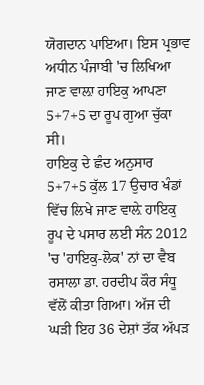ਯੋਗਦਾਨ ਪਾਇਆ। ਇਸ ਪ੍ਰਭਾਵ ਅਧੀਨ ਪੰਜਾਬੀ 'ਚ ਲਿਖਿਆ ਜਾਣ ਵਾਲ਼ਾ ਹਾਇਕੁ ਆਪਣਾ 5+7+5 ਦਾ ਰੂਪ ਗੁਆ ਚੁੱਕਾ ਸੀ।
ਹਾਇਕੁ ਦੇ ਛੰਦ ਅਨੁਸਾਰ 5+7+5 ਕੁੱਲ 17 ਉਚਾਰ ਖੰਡਾਂ ਵਿੱਚ ਲਿਖੇ ਜਾਣ ਵਾਲ਼ੇ ਹਾਇਕੁ ਰੂਪ ਦੇ ਪਸਾਰ ਲਈ ਸੰਨ 2012 'ਚ 'ਹਾਇਕੁ-ਲੋਕ' ਨਾਂ ਦਾ ਵੈਬ ਰਸਾਲਾ ਡਾ. ਹਰਦੀਪ ਕੌਰ ਸੰਧੂ ਵੱਲੋਂ ਕੀਤਾ ਗਿਆ। ਅੱਜ ਦੀ ਘੜੀ ਇਹ 36 ਦੇਸ਼ਾਂ ਤੱਕ ਅੱਪੜ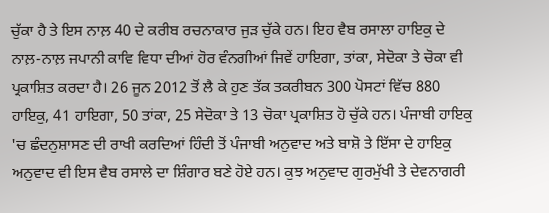ਚੁੱਕਾ ਹੈ ਤੇ ਇਸ ਨਾਲ਼ 40 ਦੇ ਕਰੀਬ ਰਚਨਾਕਾਰ ਜੁੜ ਚੁੱਕੇ ਹਨ। ਇਹ ਵੈਬ ਰਸਾਲਾ ਹਾਇਕੁ ਦੇ ਨਾਲ਼-ਨਾਲ਼ ਜਪਾਨੀ ਕਾਵਿ ਵਿਧਾ ਦੀਆਂ ਹੋਰ ਵੰਨਗੀਆਂ ਜਿਵੇਂ ਹਾਇਗਾ, ਤਾਂਕਾ, ਸੇਦੋਕਾ ਤੇ ਚੋਕਾ ਵੀ ਪ੍ਰਕਾਸ਼ਿਤ ਕਰਦਾ ਹੈ। 26 ਜੂਨ 2012 ਤੋਂ ਲੈ ਕੇ ਹੁਣ ਤੱਕ ਤਕਰੀਬਨ 300 ਪੋਸਟਾਂ ਵਿੱਚ 880 ਹਾਇਕੁ, 41 ਹਾਇਗਾ, 50 ਤਾਂਕਾ, 25 ਸੇਦੋਕਾ ਤੇ 13 ਚੋਕਾ ਪ੍ਰਕਾਸ਼ਿਤ ਹੋ ਚੁੱਕੇ ਹਨ। ਪੰਜਾਬੀ ਹਾਇਕੁ 'ਚ ਛੰਦਨੁਸ਼ਾਸਣ ਦੀ ਰਾਖੀ ਕਰਦਿਆਂ ਹਿੰਦੀ ਤੋਂ ਪੰਜਾਬੀ ਅਨੁਵਾਦ ਅਤੇ ਬਾਸ਼ੋ ਤੇ ਇੱਸਾ ਦੇ ਹਾਇਕੁ ਅਨੁਵਾਦ ਵੀ ਇਸ ਵੈਬ ਰਸਾਲੇ ਦਾ ਸ਼ਿੰਗਾਰ ਬਣੇ ਹੋਏ ਹਨ। ਕੁਝ ਅਨੁਵਾਦ ਗੁਰਮੁੱਖੀ ਤੇ ਦੇਵਨਾਗਰੀ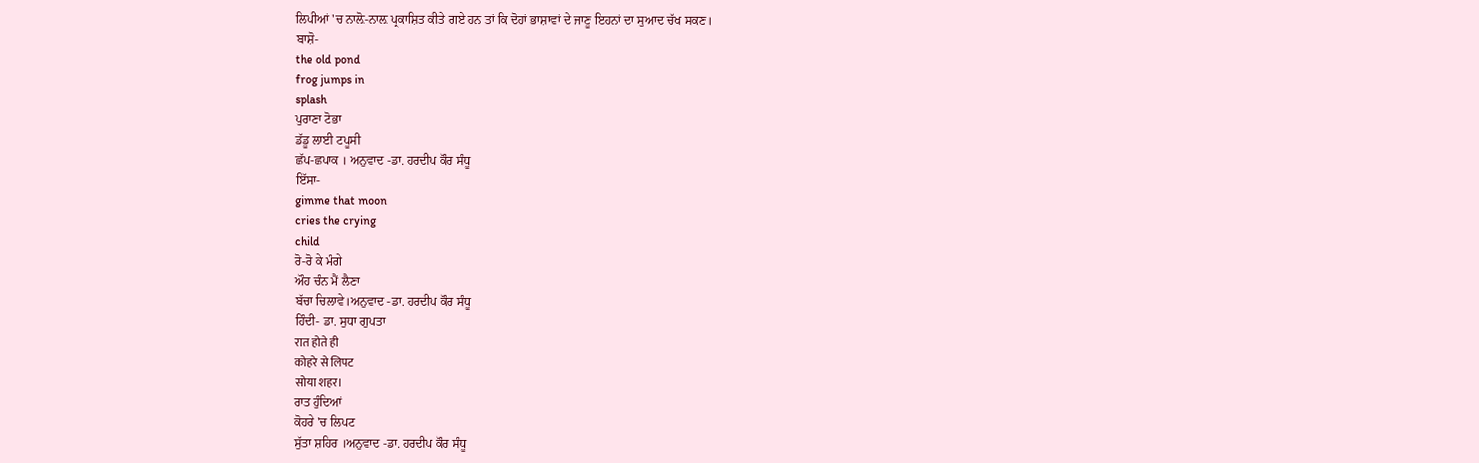ਲਿਪੀਆਂ 'ਚ ਨਾਲ਼ੋ-ਨਾਲ਼ ਪ੍ਰਕਾਸ਼ਿਤ ਕੀਤੇ ਗਏ ਹਨ ਤਾਂ ਕਿ ਦੋਹਾਂ ਭਾਸ਼ਾਵਾਂ ਦੇ ਜਾਣੂ ਇਹਨਾਂ ਦਾ ਸੁਆਦ ਚੱਖ ਸਕਣ।
ਬਾਸ਼ੋ-
the old pond
frog jumps in
splash
ਪੁਰਾਣਾ ਟੋਭਾ
ਡੱਡੂ ਲਾਈ ਟਪੂਸੀ
ਛੱਪ-ਛਪਾਕ । ਅਨੁਵਾਦ -ਡਾ. ਹਰਦੀਪ ਕੌਰ ਸੰਧੂ
ਇੱਸਾ-
gimme that moon
cries the crying
child
ਰੋ-ਰੋ ਕੇ ਮੰਗੇ
ਔਹ ਚੰਨ ਮੈਂ ਲੈਣਾ
ਬੱਚਾ ਚਿਲਾਵੇ।ਅਨੁਵਾਦ -ਡਾ. ਹਰਦੀਪ ਕੌਰ ਸੰਧੂ
ਹਿੰਦੀ- ਡਾ. ਸੁਧਾ ਗੁਪਤਾ
रात होते ही
कोहरे से लिपट
सोया शहर।
ਰਾਤ ਹੁੰਦਿਆਂ
ਕੋਹਰੇ 'ਚ ਲਿਪਟ
ਸੁੱਤਾ ਸ਼ਹਿਰ ।ਅਨੁਵਾਦ -ਡਾ. ਹਰਦੀਪ ਕੌਰ ਸੰਧੂ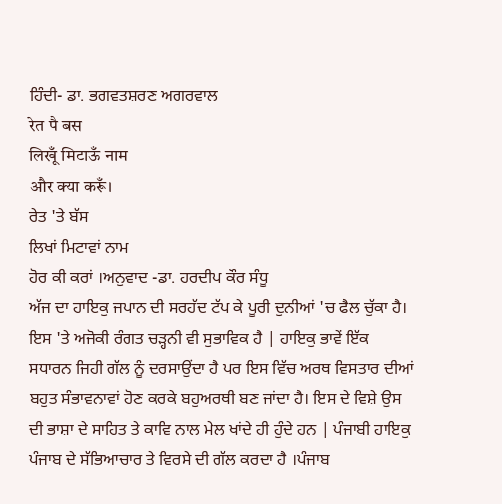ਹਿੰਦੀ- ਡਾ. ਭਗਵਤਸ਼ਰਣ ਅਗਰਵਾਲ
रेत पै बस
लिखूँ मिटाऊँ नाम
और क्या करूँ।
ਰੇਤ 'ਤੇ ਬੱਸ
ਲਿਖਾਂ ਮਿਟਾਵਾਂ ਨਾਮ
ਹੋਰ ਕੀ ਕਰਾਂ ।ਅਨੁਵਾਦ -ਡਾ. ਹਰਦੀਪ ਕੌਰ ਸੰਧੂ
ਅੱਜ ਦਾ ਹਾਇਕੁ ਜਪਾਨ ਦੀ ਸਰਹੱਦ ਟੱਪ ਕੇ ਪੂਰੀ ਦੁਨੀਆਂ 'ਚ ਫੈਲ ਚੁੱਕਾ ਹੈ। ਇਸ 'ਤੇ ਅਜੋਕੀ ਰੰਗਤ ਚੜ੍ਹਨੀ ਵੀ ਸੁਭਾਵਿਕ ਹੈ | ਹਾਇਕੁ ਭਾਵੇਂ ਇੱਕ ਸਧਾਰਨ ਜਿਹੀ ਗੱਲ ਨੂੰ ਦਰਸਾਉਂਦਾ ਹੈ ਪਰ ਇਸ ਵਿੱਚ ਅਰਥ ਵਿਸਤਾਰ ਦੀਆਂ ਬਹੁਤ ਸੰਭਾਵਨਾਵਾਂ ਹੋਣ ਕਰਕੇ ਬਹੁਅਰਥੀ ਬਣ ਜਾਂਦਾ ਹੈ। ਇਸ ਦੇ ਵਿਸ਼ੇ ਉਸ ਦੀ ਭਾਸ਼ਾ ਦੇ ਸਾਹਿਤ ਤੇ ਕਾਵਿ ਨਾਲ ਮੇਲ ਖਾਂਦੇ ਹੀ ਹੁੰਦੇ ਹਨ | ਪੰਜਾਬੀ ਹਾਇਕੁ ਪੰਜਾਬ ਦੇ ਸੱਭਿਆਚਾਰ ਤੇ ਵਿਰਸੇ ਦੀ ਗੱਲ ਕਰਦਾ ਹੈ ।ਪੰਜਾਬ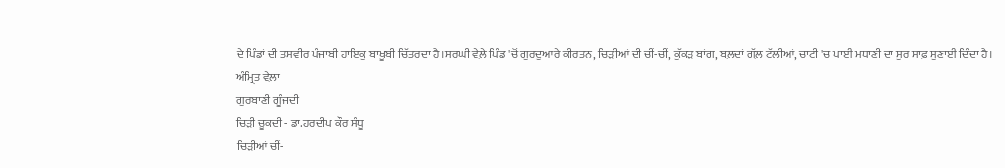ਦੇ ਪਿੰਡਾਂ ਦੀ ਤਸਵੀਰ ਪੰਜਾਬੀ ਹਾਇਕੁ ਬਾਖੂਬੀ ਚਿੱਤਰਦਾ ਹੈ।ਸਰਘੀ ਵੇਲ਼ੇ ਪਿੰਡ 'ਚੋਂ ਗੁਰਦੁਆਰੇ ਕੀਰਤਨ, ਚਿੜੀਆਂ ਦੀ ਚੀਂ-ਚੀਂ, ਕੁੱਕੜ ਬਾਂਗ, ਬਲ਼ਦਾਂ ਗੱਲ਼ ਟੱਲੀਆਂ, ਚਾਟੀ 'ਚ ਪਾਈ ਮਧਾਣੀ ਦਾ ਸੁਰ ਸਾਫ਼ ਸੁਣਾਈ ਦਿੰਦਾ ਹੈ।
ਅੰਮ੍ਰਿਤ ਵੇਲ਼ਾ
ਗੁਰਬਾਣੀ ਗੂੰਜਦੀ
ਚਿੜੀ ਚੂਕਦੀ - ਡਾ.ਹਰਦੀਪ ਕੌਰ ਸੰਧੂ
ਚਿੜੀਆਂ ਚੀਂ-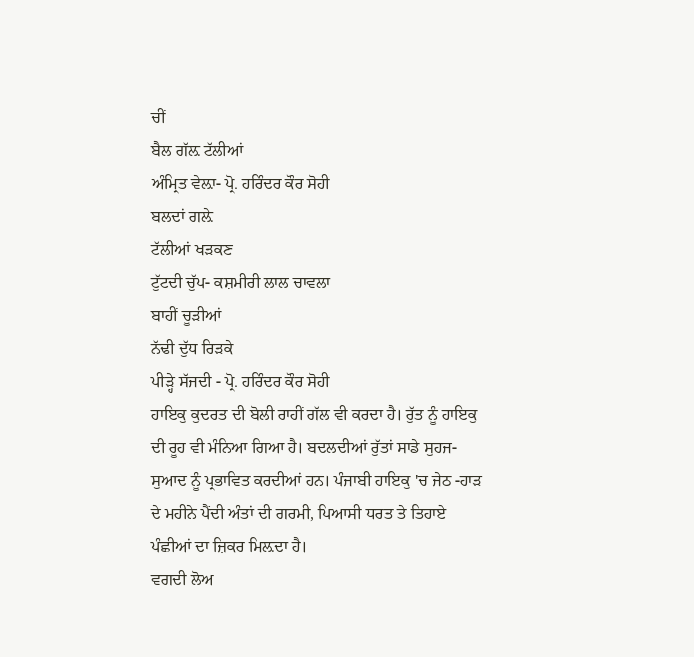ਚੀਂ
ਬੈਲ ਗੱਲ਼ ਟੱਲੀਆਂ
ਅੰਮ੍ਰਿਤ ਵੇਲ਼ਾ- ਪ੍ਰੋ. ਹਰਿੰਦਰ ਕੌਰ ਸੋਹੀ
ਬਲਦਾਂ ਗਲ਼ੇ
ਟੱਲੀਆਂ ਖੜਕਣ
ਟੁੱਟਦੀ ਚੁੱਪ- ਕਸ਼ਮੀਰੀ ਲਾਲ ਚਾਵਲਾ
ਬਾਹੀਂ ਚੂੜੀਆਂ
ਨੱਢੀ ਦੁੱਧ ਰਿੜਕੇ
ਪੀੜ੍ਹੇ ਸੱਜਦੀ - ਪ੍ਰੋ. ਹਰਿੰਦਰ ਕੌਰ ਸੋਹੀ
ਹਾਇਕੁ ਕੁਦਰਤ ਦੀ ਬੋਲੀ ਰਾਹੀਂ ਗੱਲ ਵੀ ਕਰਦਾ ਹੈ। ਰੁੱਤ ਨੂੰ ਹਾਇਕੁ ਦੀ ਰੂਹ ਵੀ ਮੰਨਿਆ ਗਿਆ ਹੈ। ਬਦਲਦੀਆਂ ਰੁੱਤਾਂ ਸਾਡੇ ਸੁਹਜ-ਸੁਆਦ ਨੂੰ ਪ੍ਰਭਾਵਿਤ ਕਰਦੀਆਂ ਹਨ। ਪੰਜਾਬੀ ਹਾਇਕੁ 'ਚ ਜੇਠ -ਹਾੜ ਦੇ ਮਹੀਨੇ ਪੈਂਦੀ ਅੰਤਾਂ ਦੀ ਗਰਮੀ, ਪਿਆਸੀ ਧਰਤ ਤੇ ਤਿਹਾਏ ਪੰਛੀਆਂ ਦਾ ਜ਼ਿਕਰ ਮਿਲ਼ਦਾ ਹੈ।
ਵਗਦੀ ਲੋਅ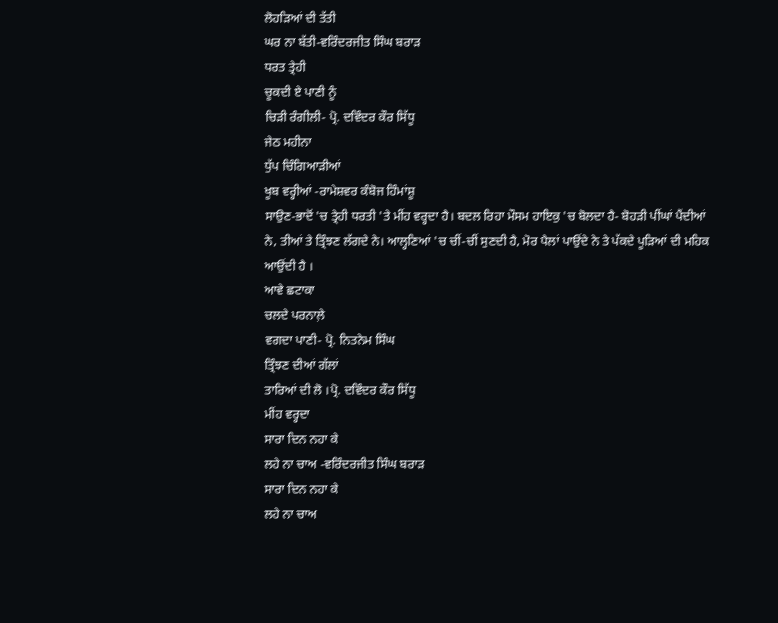ਲੋਹੜਿਆਂ ਦੀ ਤੱਤੀ
ਘਰ ਨਾ ਬੱਤੀ-ਵਰਿੰਦਰਜੀਤ ਸਿੰਘ ਬਰਾੜ
ਧਰਤ ਤ੍ਰੇਹੀ
ਚੂਕਦੀ ਏ ਪਾਣੀ ਨੂੰ
ਚਿੜੀ ਰੰਗੀਲੀ- ਪ੍ਰੋ. ਦਵਿੰਦਰ ਕੌਰ ਸਿੱਧੂ
ਜੇਠ ਮਹੀਨਾ
ਧੁੱਪ ਚਿੰਗਿਆੜੀਆਂ
ਖੂਬ ਵਰ੍ਹੀਆਂ -ਰਾਮੇਸ਼ਵਰ ਕੰਬੋਜ ਹਿੰਮਾਂਸ਼ੂ
ਸਾਉਣ-ਭਾਦੋਂ 'ਚ ਤ੍ਰੇਹੀ ਧਰਤੀ 'ਤੇ ਮੀਂਹ ਵਰ੍ਹਦਾ ਹੈ। ਬਦਲ ਰਿਹਾ ਮੌਸਮ ਹਾਇਕੁ 'ਚ ਬੋਲਦਾ ਹੈ- ਬੋਹੜੀ ਪੀਂਘਾਂ ਪੈਂਦੀਆਂ ਨੇ, ਤੀਆਂ ਤੇ ਤ੍ਰਿੰਝਣ ਲੱਗਦੇ ਨੇ। ਆਲ੍ਹਣਿਆਂ 'ਚ ਚੀਂ-ਚੀਂ ਸੁਣਦੀ ਹੈ, ਮੋਰ ਪੈਲਾਂ ਪਾਉਂਦੇ ਨੇ ਤੇ ਪੱਕਦੇ ਪੂੜਿਆਂ ਦੀ ਮਹਿਕ ਆਉਂਦੀ ਹੈ ।
ਆਵੇ ਛਟਾਕਾ
ਚਲਦੇ ਪਰਨਾਲ਼ੇ
ਵਗਦਾ ਪਾਣੀ- ਪ੍ਰੋ. ਨਿਤਨੇਮ ਸਿੰਘ
ਤ੍ਰਿੰਝਣ ਦੀਆਂ ਗੱਲਾਂ
ਤਾਰਿਆਂ ਦੀ ਲੋ ।ਪ੍ਰੋ. ਦਵਿੰਦਰ ਕੌਰ ਸਿੱਧੂ
ਮੀਂਹ ਵਰ੍ਹਦਾ
ਸਾਰਾ ਦਿਨ ਨਹਾ ਕੇ
ਲਹੇ ਨਾ ਚਾਅ -ਵਰਿੰਦਰਜੀਤ ਸਿੰਘ ਬਰਾੜ
ਸਾਰਾ ਦਿਨ ਨਹਾ ਕੇ
ਲਹੇ ਨਾ ਚਾਅ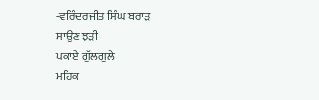-ਵਰਿੰਦਰਜੀਤ ਸਿੰਘ ਬਰਾੜ
ਸਾਉਣ ਝੜੀ
ਪਕਾਏ ਗੁੱਲਗੁਲੇ
ਮਹਿਕ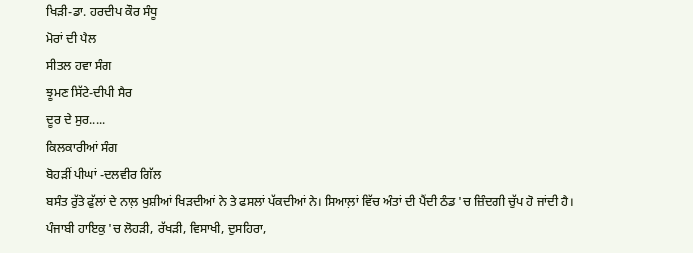ਖਿੜੀ-ਡਾ. ਹਰਦੀਪ ਕੌਰ ਸੰਧੂ
ਮੋਰਾਂ ਦੀ ਪੈਲ
ਸੀਤਲ ਹਵਾ ਸੰਗ
ਝੂਮਣ ਸਿੱਟੇ-ਦੀਪੀ ਸੈਰ
ਦੂਰ ਦੇ ਸੁਰ.....
ਕਿਲਕਾਰੀਆਂ ਸੰਗ
ਬੋਹੜੀਂ ਪੀਘਾਂ -ਦਲਵੀਰ ਗਿੱਲ
ਬਸੰਤ ਰੁੱਤੇ ਫੁੱਲਾਂ ਦੇ ਨਾਲ਼ ਖੁਸ਼ੀਆਂ ਖਿੜਦੀਆਂ ਨੇ ਤੇ ਫਸਲਾਂ ਪੱਕਦੀਆਂ ਨੇ। ਸਿਆਲ਼ਾਂ ਵਿੱਚ ਅੰਤਾਂ ਦੀ ਪੈਂਦੀ ਠੰਡ 'ਚ ਜ਼ਿੰਦਗੀ ਚੁੱਪ ਹੋ ਜਾਂਦੀ ਹੈ। ਪੰਜਾਬੀ ਹਾਇਕੁ 'ਚ ਲੋਹੜੀ, ਰੱਖੜੀ, ਵਿਸਾਖੀ, ਦੁਸਹਿਰਾ,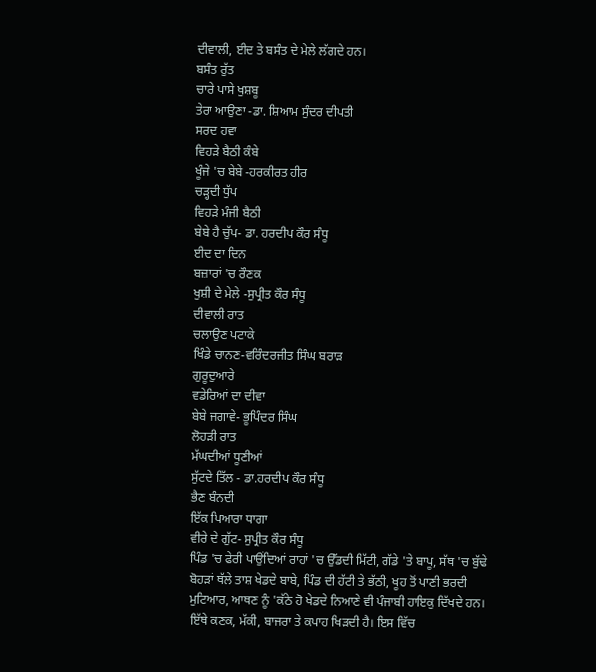ਦੀਵਾਲੀ, ਈਦ ਤੇ ਬਸੰਤ ਦੇ ਮੇਲੇ ਲੱਗਦੇ ਹਨ।
ਬਸੰਤ ਰੁੱਤ
ਚਾਰੇ ਪਾਸੇ ਖੁਸ਼ਬੂ
ਤੇਰਾ ਆਉਣਾ -ਡਾ. ਸ਼ਿਆਮ ਸੁੰਦਰ ਦੀਪਤੀ
ਸਰਦ ਹਵਾ
ਵਿਹੜੇ ਬੈਠੀ ਕੰਬੇ
ਖੂੰਜੇ 'ਚ ਬੇਬੇ -ਹਰਕੀਰਤ ਹੀਰ
ਚੜ੍ਹਦੀ ਧੁੱਪ
ਵਿਹੜੇ ਮੰਜੀ ਬੈਠੀ
ਬੇਬੇ ਹੈ ਚੁੱਪ- ਡਾ. ਹਰਦੀਪ ਕੌਰ ਸੰਧੂ
ਈਦ ਦਾ ਦਿਨ
ਬਜ਼ਾਰਾਂ 'ਚ ਰੌਣਕ
ਖੁਸ਼ੀ ਦੇ ਮੇਲੇ -ਸੁਪ੍ਰੀਤ ਕੌਰ ਸੰਧੂ
ਦੀਵਾਲੀ ਰਾਤ
ਚਲਾਉਣ ਪਟਾਕੇ
ਖਿੰਡੇ ਚਾਨਣ-ਵਰਿੰਦਰਜੀਤ ਸਿੰਘ ਬਰਾੜ
ਗੁਰੂਦੁਆਰੇ
ਵਡੇਰਿਆਂ ਦਾ ਦੀਵਾ
ਬੇਬੇ ਜਗਾਵੇ- ਭੂਪਿੰਦਰ ਸਿੰਘ
ਲੋਹੜੀ ਰਾਤ
ਮੱਘਦੀਆਂ ਧੂਣੀਆਂ
ਸੁੱਟਦੇ ਤਿੱਲ - ਡਾ.ਹਰਦੀਪ ਕੌਰ ਸੰਧੂ
ਭੈਣ ਬੰਨਦੀ
ਇੱਕ ਪਿਆਰਾ ਧਾਗਾ
ਵੀਰੇ ਦੇ ਗੁੱਟ- ਸੁਪ੍ਰੀਤ ਕੌਰ ਸੰਧੂ
ਪਿੰਡ 'ਚ ਫੇਰੀ ਪਾਉਂਦਿਆਂ ਰਾਹਾਂ 'ਚ ਉੱਡਦੀ ਮਿੱਟੀ, ਗੱਡੇ 'ਤੇ ਬਾਪੂ, ਸੱਥ 'ਚ ਬੁੱਢੇ ਬੋਹੜਾਂ ਥੱਲੇ ਤਾਸ਼ ਖੇਡਦੇ ਬਾਬੇ, ਪਿੰਡ ਦੀ ਹੱਟੀ ਤੇ ਭੱਠੀ, ਖੂਹ ਤੋਂ ਪਾਣੀ ਭਰਦੀ ਮੁਟਿਆਰ, ਆਥਣ ਨੂੰ 'ਕੱਠੇ ਹੋ ਖੇਡਦੇ ਨਿਆਣੇ ਵੀ ਪੰਜਾਬੀ ਹਾਇਕੁ ਦਿੱਖਦੇ ਹਨ। ਇੱਥੇ ਕਣਕ, ਮੱਕੀ, ਬਾਜਰਾ ਤੇ ਕਪਾਹ ਖਿੜਦੀ ਹੈ। ਇਸ ਵਿੱਚ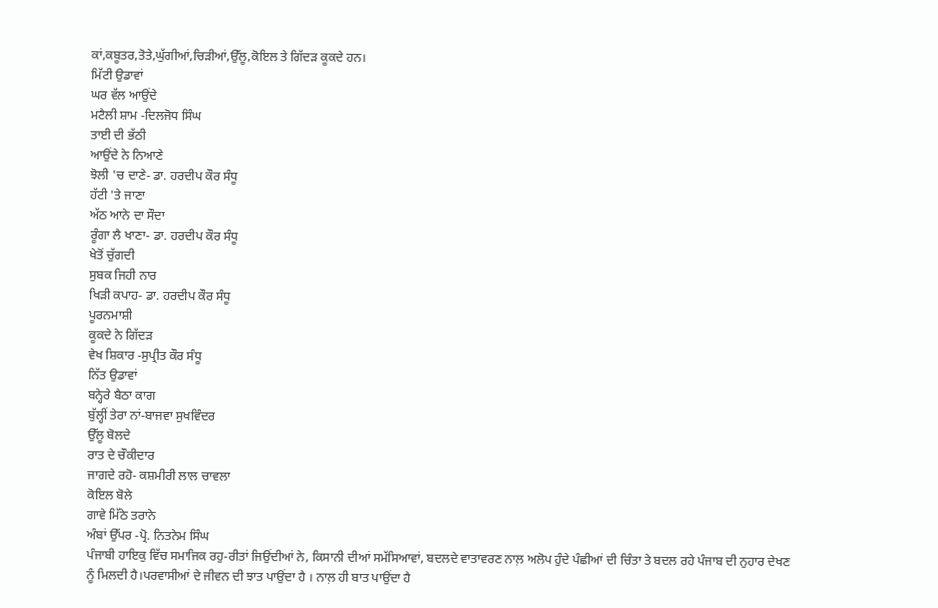ਕਾਂ,ਕਬੂਤਰ,ਤੋਤੇ,ਘੁੱਗੀਆਂ,ਚਿੜੀਆਂ,ਉੱਲੂ,ਕੋਇਲ ਤੇ ਗਿੱਦੜ ਕੂਕਦੇ ਹਨ।
ਮਿੱਟੀ ਉਡਾਵਾਂ
ਘਰ ਵੱਲ ਆਉਂਦੇ
ਮਟੈਲੀ ਸ਼ਾਮ -ਦਿਲਜੋਧ ਸਿੰਘ
ਤਾਈ ਦੀ ਭੱਠੀ
ਆਉਂਦੇ ਨੇ ਨਿਆਣੇ
ਝੋਲੀ 'ਚ ਦਾਣੇ- ਡਾ. ਹਰਦੀਪ ਕੌਰ ਸੰਧੂ
ਹੱਟੀ 'ਤੇ ਜਾਣਾ
ਅੱਠ ਆਨੇ ਦਾ ਸੌਦਾ
ਰੂੰਗਾ ਲੈ ਖਾਣਾ- ਡਾ. ਹਰਦੀਪ ਕੌਰ ਸੰਧੂ
ਖੇਤੋਂ ਚੁੱਗਦੀ
ਸੁਬਕ ਜਿਹੀ ਨਾਰ
ਖਿੜੀ ਕਪਾਹ- ਡਾ. ਹਰਦੀਪ ਕੌਰ ਸੰਧੂ
ਪੂਰਨਮਾਸ਼ੀ
ਕੂਕਦੇ ਨੇ ਗਿੱਦੜ
ਵੇਖ ਸ਼ਿਕਾਰ -ਸੁਪ੍ਰੀਤ ਕੌਰ ਸੰਧੂ
ਨਿੱਤ ਉਡਾਵਾਂ
ਬਨ੍ਹੇਰੇ ਬੈਠਾ ਕਾਗ
ਬੁੱਲ੍ਹੀਂ ਤੇਰਾ ਨਾਂ-ਬਾਜਵਾ ਸੁਖਵਿੰਦਰ
ਉੱਲੂ ਬੋਲਦੇ
ਰਾਤ ਦੇ ਚੌਕੀਦਾਰ
ਜਾਗਦੇ ਰਹੋ- ਕਸ਼ਮੀਰੀ ਲਾਲ ਚਾਵਲਾ
ਕੋਇਲ ਬੋਲੇ
ਗਾਵੇ ਮਿੱਠੇ ਤਰਾਨੇ
ਅੰਬਾਂ ਉੱਪਰ -ਪ੍ਰੋ. ਨਿਤਨੇਮ ਸਿੰਘ
ਪੰਜਾਬੀ ਹਾਇਕੁ ਵਿੱਚ ਸਮਾਜਿਕ ਰਹੁ-ਰੀਤਾਂ ਜਿਉਂਦੀਆਂ ਨੇ, ਕਿਸਾਨੀ ਦੀਆਂ ਸਮੱਸਿਆਵਾਂ, ਬਦਲਦੇ ਵਾਤਾਵਰਣ ਨਾਲ਼ ਅਲੋਪ ਹੁੰਦੇ ਪੰਛੀਆਂ ਦੀ ਚਿੰਤਾ ਤੇ ਬਦਲ ਰਹੇ ਪੰਜਾਬ ਦੀ ਨੁਹਾਰ ਦੇਖਣ ਨੂੰ ਮਿਲਦੀ ਹੈ।ਪਰਵਾਸੀਆਂ ਦੇ ਜੀਵਨ ਦੀ ਝਾਤ ਪਾਉਂਦਾ ਹੈ । ਨਾਲ਼ ਹੀ ਬਾਤ ਪਾਉਂਦਾ ਹੈ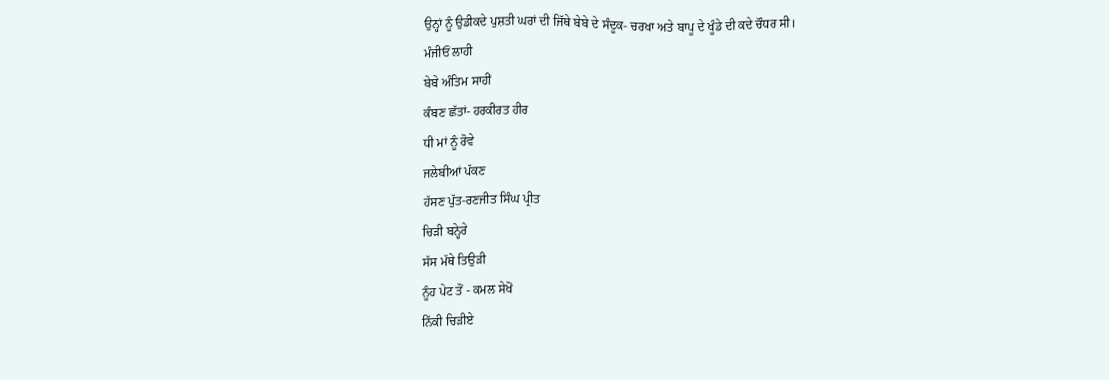ਉਨ੍ਹਾਂ ਨੂੰ ਉਡੀਕਦੇ ਪੁਸ਼ਤੀ ਘਰਾਂ ਦੀ ਜਿੱਥੇ ਬੇਬੇ ਦੇ ਸੰਦੂਕ- ਚਰਖਾ ਅਤੇ ਬਾਪੂ ਦੇ ਖੂੰਡੇ ਦੀ ਕਦੇ ਚੌਧਰ ਸੀ।
ਮੰਜੀਓਂ ਲਾਹੀ
ਬੇਬੇ ਅੰਤਿਮ ਸਾਹੀਂ
ਕੰਬਣ ਛੱਤਾਂ- ਹਰਕੀਰਤ ਹੀਰ
ਧੀ ਮਾਂ ਨੂੰ ਰੋਵੇ
ਜਲੇਬੀਆਂ ਪੱਕਣ
ਹੱਸਣ ਪੁੱਤ-ਰਣਜੀਤ ਸਿੰਘ ਪ੍ਰੀਤ
ਚਿੜੀ ਬਨ੍ਹੇਰੇ
ਸੱਸ ਮੱਥੇ ਤਿਉੜੀ
ਨੂੰਹ ਪੇਟ ਤੋਂ - ਕਮਲ ਸੇਖੋਂ
ਨਿੱਕੀ ਚਿੜੀਏ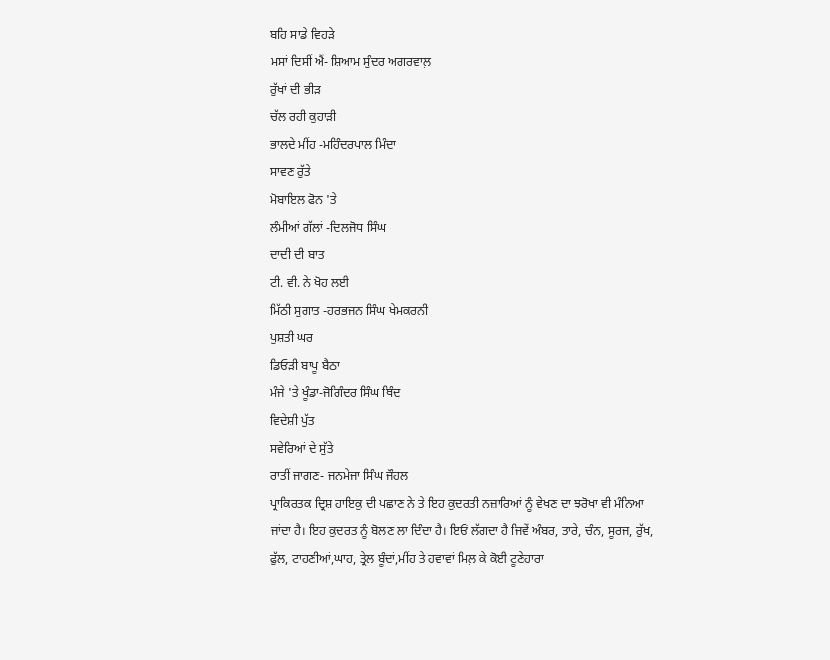ਬਹਿ ਸਾਡੇ ਵਿਹੜੇ
ਮਸਾਂ ਦਿਸੀਂ ਐਂ- ਸ਼ਿਆਮ ਸੁੰਦਰ ਅਗਰਵਾਲ਼
ਰੁੱਖਾਂ ਦੀ ਭੀੜ
ਚੱਲ ਰਹੀ ਕੁਹਾੜੀ
ਭਾਲਦੇ ਮੀਂਹ -ਮਹਿੰਦਰਪਾਲ ਮਿੰਦਾ
ਸਾਵਣ ਰੁੱਤੇ
ਮੋਬਾਇਲ ਫੋਨ 'ਤੇ
ਲੰਮੀਆਂ ਗੱਲਾਂ -ਦਿਲਜੋਧ ਸਿੰਘ
ਦਾਦੀ ਦੀ ਬਾਤ
ਟੀ. ਵੀ. ਨੇ ਖੋਹ ਲਈ
ਮਿੱਠੀ ਸੁਗਾਤ -ਹਰਭਜਨ ਸਿੰਘ ਖੇਮਕਰਨੀ
ਪੁਸ਼ਤੀ ਘਰ
ਡਿਓੜੀ ਬਾਪੂ ਬੈਠਾ
ਮੰਜੇ 'ਤੇ ਖੂੰਡਾ-ਜੋਗਿੰਦਰ ਸਿੰਘ ਥਿੰਦ
ਵਿਦੇਸ਼ੀ ਪੁੱਤ
ਸਵੇਰਿਆਂ ਦੇ ਸੁੱਤੇ
ਰਾਤੀਂ ਜਾਗਣ- ਜਨਮੇਜਾ ਸਿੰਘ ਜੌਹਲ
ਪ੍ਰਾਕਿਰਤਕ ਦ੍ਰਿਸ਼ ਹਾਇਕੁ ਦੀ ਪਛਾਣ ਨੇ ਤੇ ਇਹ ਕੁਦਰਤੀ ਨਜ਼ਾਰਿਆਂ ਨੂੰ ਵੇਖਣ ਦਾ ਝਰੋਖਾ ਵੀ ਮੰਨਿਆ ਜਾਂਦਾ ਹੈ। ਇਹ ਕੁਦਰਤ ਨੂੰ ਬੋਲਣ ਲਾ ਦਿੰਦਾ ਹੈ। ਇਓਂ ਲੱਗਦਾ ਹੈ ਜਿਵੇਂ ਅੰਬਰ, ਤਾਰੇ, ਚੰਨ, ਸੂਰਜ, ਰੁੱਖ, ਫੁੱਲ, ਟਾਹਣੀਆਂ,ਘਾਹ, ਤ੍ਰੇਲ ਬੂੰਦਾਂ,ਮੀਂਹ ਤੇ ਹਵਾਵਾਂ ਮਿਲ਼ ਕੇ ਕੋਈ ਟੂਣੇਹਾਰਾ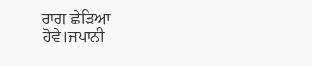ਰਾਗ ਛੇੜਿਆ ਹੋਵੇ।ਜਪਾਨੀ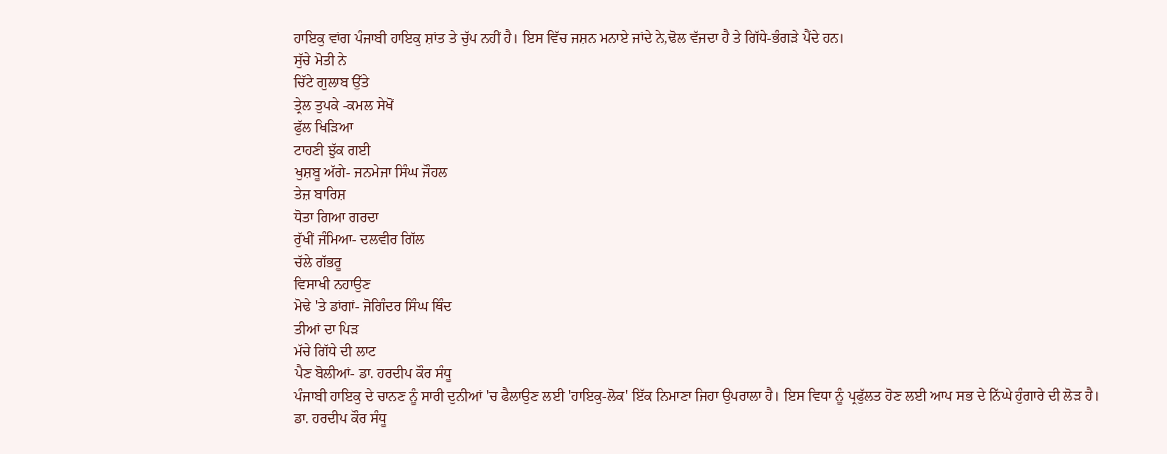ਹਾਇਕੁ ਵਾਂਗ ਪੰਜਾਬੀ ਹਾਇਕੁ ਸ਼ਾਂਤ ਤੇ ਚੁੱਪ ਨਹੀਂ ਹੈ। ਇਸ ਵਿੱਚ ਜਸ਼ਨ ਮਨਾਏ ਜਾਂਦੇ ਨੇ,ਢੋਲ ਵੱਜਦਾ ਹੈ ਤੇ ਗਿੱਧੇ-ਭੰਗੜੇ ਪੈਂਦੇ ਹਨ।
ਸੁੱਚੇ ਮੋਤੀ ਨੇ
ਚਿੱਟੇ ਗੁਲਾਬ ਉੱਤੇ
ਤ੍ਰੇਲ ਤੁਪਕੇ -ਕਮਲ ਸੇਖੋਂ
ਫੁੱਲ ਖਿੜਿਆ
ਟਾਹਣੀ ਝੁੱਕ ਗਈ
ਖੁਸ਼ਬੂ ਅੱਗੇ- ਜਨਮੇਜਾ ਸਿੰਘ ਜੌਹਲ
ਤੇਜ਼ ਬਾਰਿਸ਼
ਧੋਤਾ ਗਿਆ ਗਰਦਾ
ਰੁੱਖੀਂ ਜੰਮਿਆ- ਦਲਵੀਰ ਗਿੱਲ
ਚੱਲੇ ਗੱਭਰੂ
ਵਿਸਾਖੀ ਨਹਾਉਣ
ਮੋਢੇ 'ਤੇ ਡਾਂਗਾਂ- ਜੋਗਿੰਦਰ ਸਿੰਘ ਥਿੰਦ
ਤੀਆਂ ਦਾ ਪਿੜ
ਮੱਚੇ ਗਿੱਧੇ ਦੀ ਲਾਟ
ਪੈਣ ਬੋਲੀਆਂ- ਡਾ. ਹਰਦੀਪ ਕੌਰ ਸੰਧੂ
ਪੰਜਾਬੀ ਹਾਇਕੁ ਦੇ ਚਾਨਣ ਨੂੰ ਸਾਰੀ ਦੁਨੀਆਂ 'ਚ ਫੈਲਾਉਣ ਲਈ 'ਹਾਇਕੁ-ਲੋਕ' ਇੱਕ ਨਿਮਾਣਾ ਜਿਹਾ ਉਪਰਾਲਾ ਹੈ। ਇਸ ਵਿਧਾ ਨੂੰ ਪ੍ਰਫੁੱਲਤ ਹੋਣ ਲਈ ਆਪ ਸਭ ਦੇ ਨਿੱਘੇ ਹੁੰਗਾਰੇ ਦੀ ਲੋੜ ਹੈ।
ਡਾ. ਹਰਦੀਪ ਕੌਰ ਸੰਧੂ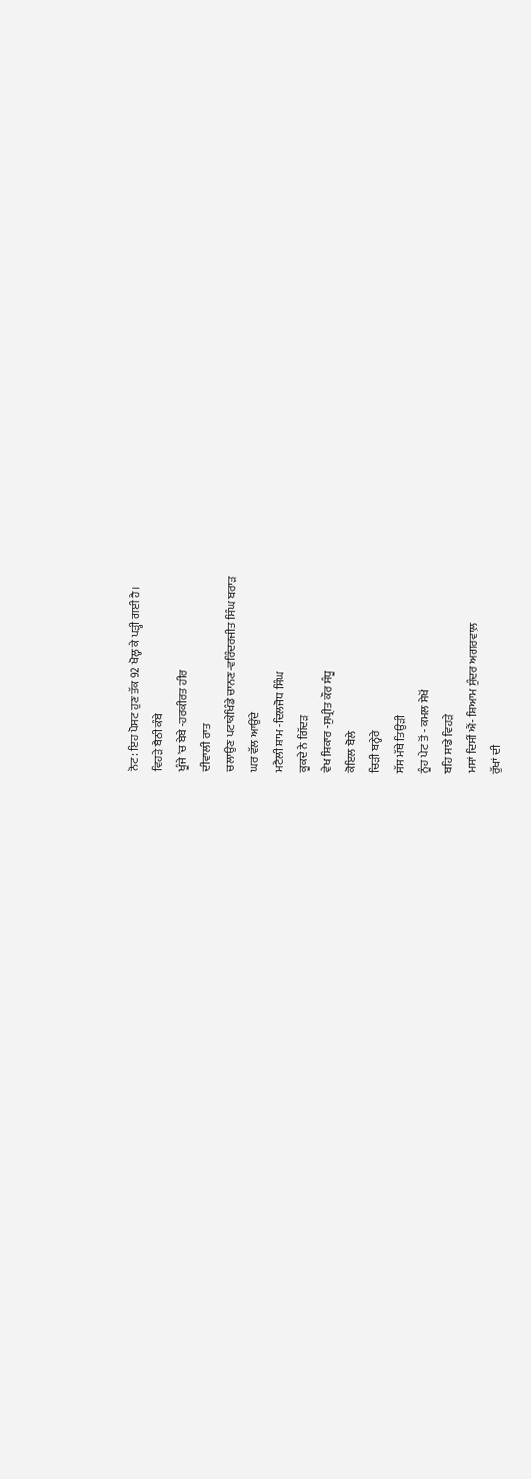ਨੋਟ: ਇਹ ਪੋਸਟ ਹੁਣ ਤੱਕ 92 ਖੋਲ੍ਹ ਕੇ ਪੜ੍ਹੀ ਗਈ ਹੈ।
ਵਿਹੜੇ ਬੈਠੀ ਕੰਬੇ
ਖੂੰਜੇ 'ਚ ਬੇਬੇ -ਹਰਕੀਰਤ ਹੀਰ
ਦੀਵਾਲੀ ਰਾਤ
ਚਲਾਉਣ ਪਟਾਕੇਖਿੰਡੇ ਚਾਨਣ-ਵਰਿੰਦਰਜੀਤ ਸਿੰਘ ਬਰਾੜ
ਘਰ ਵੱਲ ਆਉਂਦੇ
ਮਟੈਲੀ ਸ਼ਾਮ -ਦਿਲਜੋਧ ਸਿੰਘ
ਕੂਕਦੇ ਨੇ ਗਿੱਦੜ
ਵੇਖ ਸ਼ਿਕਾਰ -ਸੁਪ੍ਰੀਤ ਕੌਰ ਸੰਧੂ
ਕੋਇਲ ਬੋਲੇ
ਚਿੜੀ ਬਨ੍ਹੇਰੇ
ਸੱਸ ਮੱਥੇ ਤਿਉੜੀ
ਨੂੰਹ ਪੇਟ ਤੋਂ - ਕਮਲ ਸੇਖੋਂ
ਬਹਿ ਸਾਡੇ ਵਿਹੜੇ
ਮਸਾਂ ਦਿਸੀਂ ਐਂ- ਸ਼ਿਆਮ ਸੁੰਦਰ ਅਗਰਵਾਲ਼
ਰੁੱਖਾਂ ਦੀ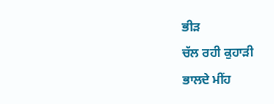ਭੀੜ
ਚੱਲ ਰਹੀ ਕੁਹਾੜੀ
ਭਾਲਦੇ ਮੀਂਹ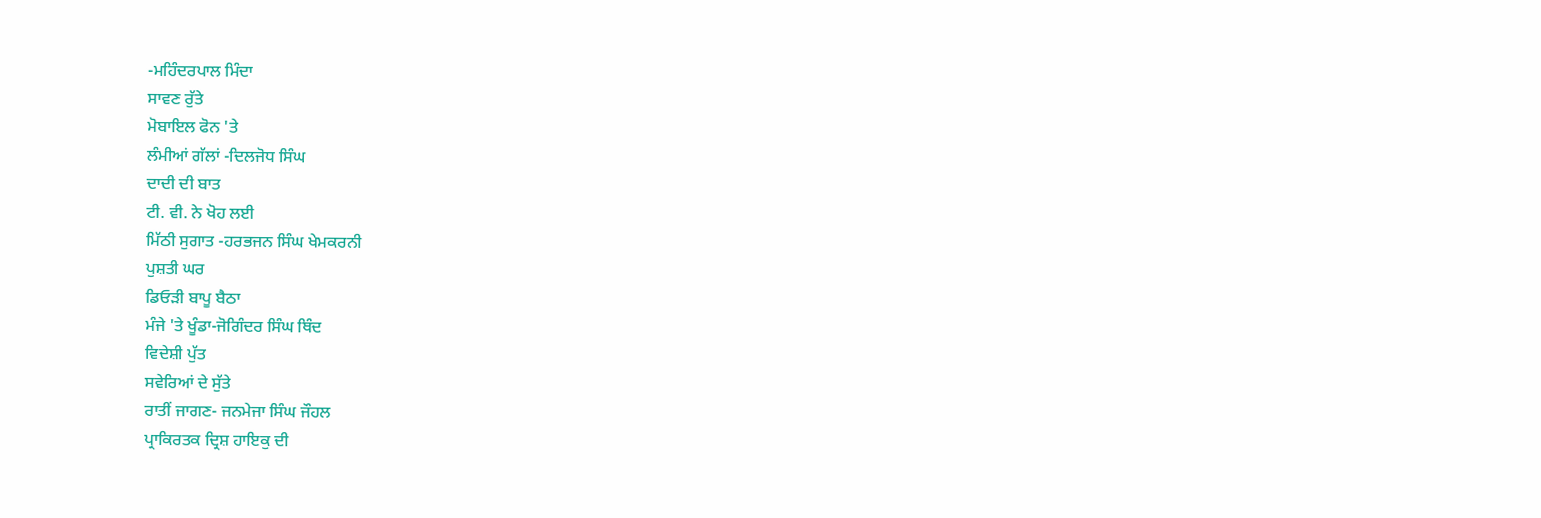-ਮਹਿੰਦਰਪਾਲ ਮਿੰਦਾ
ਸਾਵਣ ਰੁੱਤੇ
ਮੋਬਾਇਲ ਫੋਨ 'ਤੇ
ਲੰਮੀਆਂ ਗੱਲਾਂ -ਦਿਲਜੋਧ ਸਿੰਘ
ਦਾਦੀ ਦੀ ਬਾਤ
ਟੀ. ਵੀ. ਨੇ ਖੋਹ ਲਈ
ਮਿੱਠੀ ਸੁਗਾਤ -ਹਰਭਜਨ ਸਿੰਘ ਖੇਮਕਰਨੀ
ਪੁਸ਼ਤੀ ਘਰ
ਡਿਓੜੀ ਬਾਪੂ ਬੈਠਾ
ਮੰਜੇ 'ਤੇ ਖੂੰਡਾ-ਜੋਗਿੰਦਰ ਸਿੰਘ ਥਿੰਦ
ਵਿਦੇਸ਼ੀ ਪੁੱਤ
ਸਵੇਰਿਆਂ ਦੇ ਸੁੱਤੇ
ਰਾਤੀਂ ਜਾਗਣ- ਜਨਮੇਜਾ ਸਿੰਘ ਜੌਹਲ
ਪ੍ਰਾਕਿਰਤਕ ਦ੍ਰਿਸ਼ ਹਾਇਕੁ ਦੀ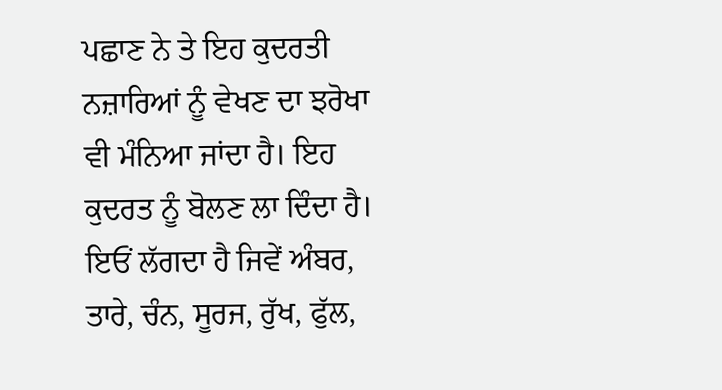ਪਛਾਣ ਨੇ ਤੇ ਇਹ ਕੁਦਰਤੀ ਨਜ਼ਾਰਿਆਂ ਨੂੰ ਵੇਖਣ ਦਾ ਝਰੋਖਾ ਵੀ ਮੰਨਿਆ ਜਾਂਦਾ ਹੈ। ਇਹ ਕੁਦਰਤ ਨੂੰ ਬੋਲਣ ਲਾ ਦਿੰਦਾ ਹੈ। ਇਓਂ ਲੱਗਦਾ ਹੈ ਜਿਵੇਂ ਅੰਬਰ, ਤਾਰੇ, ਚੰਨ, ਸੂਰਜ, ਰੁੱਖ, ਫੁੱਲ,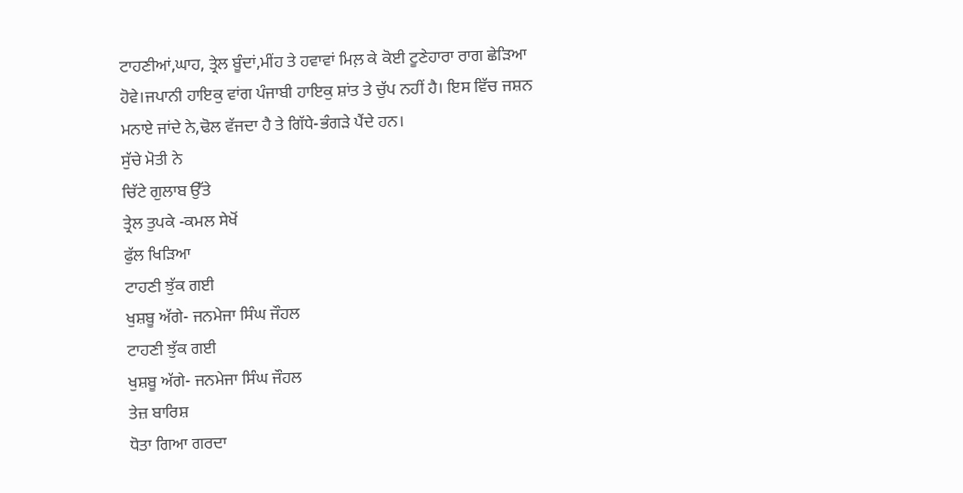ਟਾਹਣੀਆਂ,ਘਾਹ, ਤ੍ਰੇਲ ਬੂੰਦਾਂ,ਮੀਂਹ ਤੇ ਹਵਾਵਾਂ ਮਿਲ਼ ਕੇ ਕੋਈ ਟੂਣੇਹਾਰਾ ਰਾਗ ਛੇੜਿਆ ਹੋਵੇ।ਜਪਾਨੀ ਹਾਇਕੁ ਵਾਂਗ ਪੰਜਾਬੀ ਹਾਇਕੁ ਸ਼ਾਂਤ ਤੇ ਚੁੱਪ ਨਹੀਂ ਹੈ। ਇਸ ਵਿੱਚ ਜਸ਼ਨ ਮਨਾਏ ਜਾਂਦੇ ਨੇ,ਢੋਲ ਵੱਜਦਾ ਹੈ ਤੇ ਗਿੱਧੇ-ਭੰਗੜੇ ਪੈਂਦੇ ਹਨ।
ਸੁੱਚੇ ਮੋਤੀ ਨੇ
ਚਿੱਟੇ ਗੁਲਾਬ ਉੱਤੇ
ਤ੍ਰੇਲ ਤੁਪਕੇ -ਕਮਲ ਸੇਖੋਂ
ਫੁੱਲ ਖਿੜਿਆ
ਟਾਹਣੀ ਝੁੱਕ ਗਈ
ਖੁਸ਼ਬੂ ਅੱਗੇ- ਜਨਮੇਜਾ ਸਿੰਘ ਜੌਹਲ
ਟਾਹਣੀ ਝੁੱਕ ਗਈ
ਖੁਸ਼ਬੂ ਅੱਗੇ- ਜਨਮੇਜਾ ਸਿੰਘ ਜੌਹਲ
ਤੇਜ਼ ਬਾਰਿਸ਼
ਧੋਤਾ ਗਿਆ ਗਰਦਾ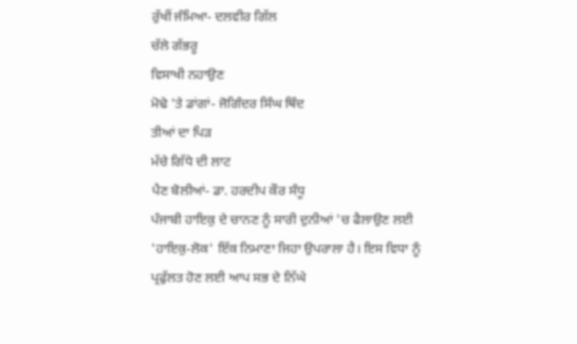ਰੁੱਖੀਂ ਜੰਮਿਆ- ਦਲਵੀਰ ਗਿੱਲ
ਚੱਲੇ ਗੱਭਰੂ
ਵਿਸਾਖੀ ਨਹਾਉਣ
ਮੋਢੇ 'ਤੇ ਡਾਂਗਾਂ- ਜੋਗਿੰਦਰ ਸਿੰਘ ਥਿੰਦ
ਤੀਆਂ ਦਾ ਪਿੜ
ਮੱਚੇ ਗਿੱਧੇ ਦੀ ਲਾਟ
ਪੈਣ ਬੋਲੀਆਂ- ਡਾ. ਹਰਦੀਪ ਕੌਰ ਸੰਧੂ
ਪੰਜਾਬੀ ਹਾਇਕੁ ਦੇ ਚਾਨਣ ਨੂੰ ਸਾਰੀ ਦੁਨੀਆਂ 'ਚ ਫੈਲਾਉਣ ਲਈ 'ਹਾਇਕੁ-ਲੋਕ' ਇੱਕ ਨਿਮਾਣਾ ਜਿਹਾ ਉਪਰਾਲਾ ਹੈ। ਇਸ ਵਿਧਾ ਨੂੰ ਪ੍ਰਫੁੱਲਤ ਹੋਣ ਲਈ ਆਪ ਸਭ ਦੇ ਨਿੱਘੇ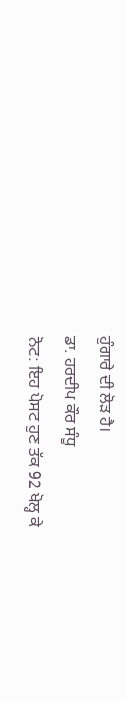ਹੁੰਗਾਰੇ ਦੀ ਲੋੜ ਹੈ।
ਡਾ. ਹਰਦੀਪ ਕੌਰ ਸੰਧੂ
ਨੋਟ: ਇਹ ਪੋਸਟ ਹੁਣ ਤੱਕ 92 ਖੋਲ੍ਹ ਕੇ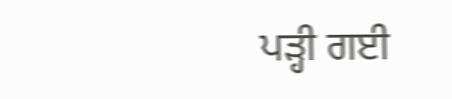ਪੜ੍ਹੀ ਗਈ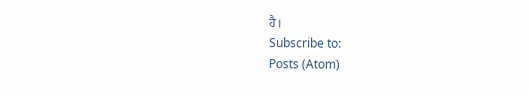ਹੈ।
Subscribe to:
Posts (Atom)